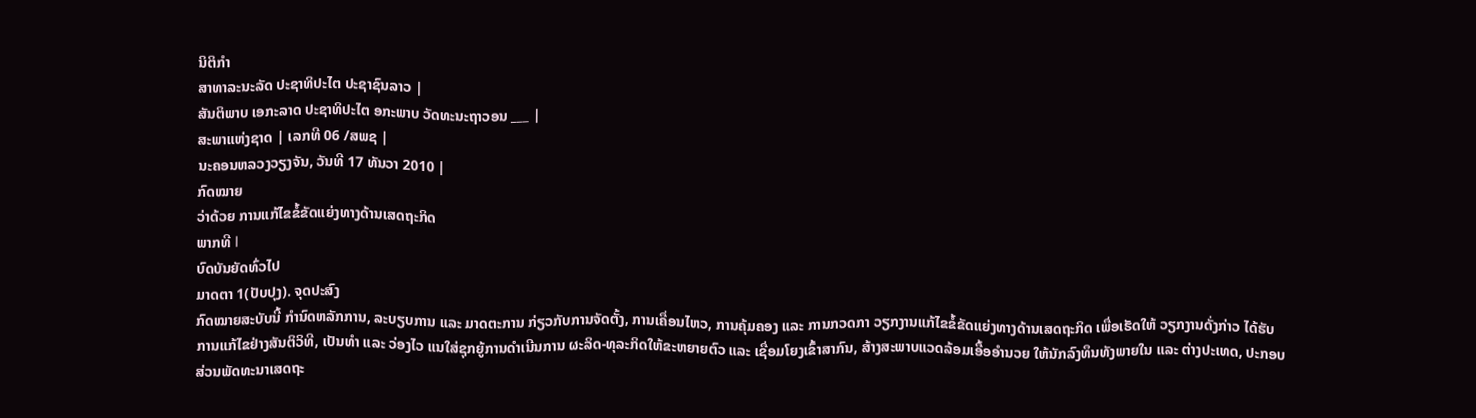ນິຕິກໍາ
ສາທາລະນະລັດ ປະຊາທິປະໄຕ ປະຊາຊົນລາວ |
ສັນຕິພາບ ເອກະລາດ ປະຊາທິປະໄຕ ອກະພາບ ວັດທະນະຖາວອນ ___ |
ສະພາແຫ່ງຊາດ | ເລກທີ 06 /ສພຊ |
ນະຄອນຫລວງວຽງຈັນ, ວັນທີ 17 ທັນວາ 2010 |
ກົດໝາຍ
ວ່າດ້ວຍ ການແກ້ໄຂຂໍ້ຂັດແຍ່ງທາງດ້ານເສດຖະກິດ
ພາກທີ I
ບົດບັນຍັດທົ່ວໄປ
ມາດຕາ 1(ປັບປຸງ). ຈຸດປະສົງ
ກົດໝາຍສະບັບນີ້ ກຳນົດຫລັກການ, ລະບຽບການ ແລະ ມາດຕະການ ກ່ຽວກັບການຈັດຕັ້ງ, ການເຄື່ອນໄຫວ, ການຄຸ້ມຄອງ ແລະ ການກວດກາ ວຽກງານແກ້ໄຂຂໍ້ຂັດແຍ່ງທາງດ້ານເສດຖະກິດ ເພື່ອເຮັດໃຫ້ ວຽກງານດັ່ງກ່າວ ໄດ້ຮັບການແກ້ໄຂຢ່າງສັນຕິວິທີ, ເປັນທຳ ແລະ ວ່ອງໄວ ແນໃສ່ຊຸກຍູ້ການດຳເນີນການ ຜະລິດ-ທຸລະກິດໃຫ້ຂະຫຍາຍຕົວ ແລະ ເຊື່ອມໂຍງເຂົ້າສາກົນ, ສ້າງສະພາບແວດລ້ອມເອື້ອອຳນວຍ ໃຫ້ນັກລົງທຶນທັງພາຍໃນ ແລະ ຕ່າງປະເທດ, ປະກອບສ່ວນພັດທະນາເສດຖະ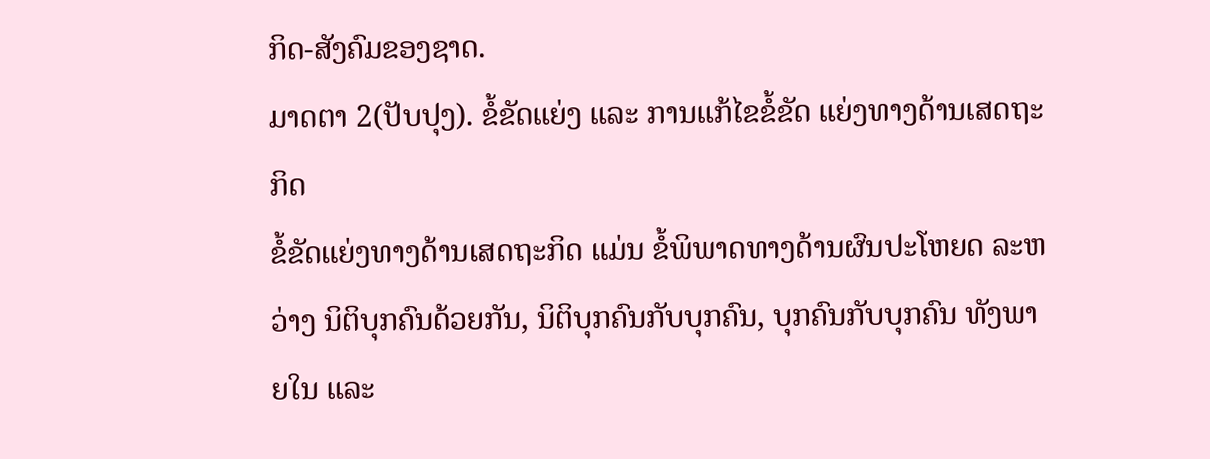ກິດ-ສັງຄົມຂອງຊາດ.
ມາດຕາ 2(ປັບປຸງ). ຂໍ້ຂັດແຍ່ງ ແລະ ການແກ້ໄຂຂໍ້ຂັດ ແຍ່ງທາງດ້ານເສດຖະກິດ
ຂ້ໍຂັດແຍ່ງທາງດ້ານເສດຖະກິດ ແມ່ນ ຂໍ້ພິພາດທາງດ້ານຜົນປະໂຫຍດ ລະຫວ່າງ ນິຕິບຸກຄົນດ້ວຍກັນ, ນິຕິບຸກຄົນກັບບຸກຄົນ, ບຸກຄົນກັບບຸກຄົນ ທັງພາຍໃນ ແລະ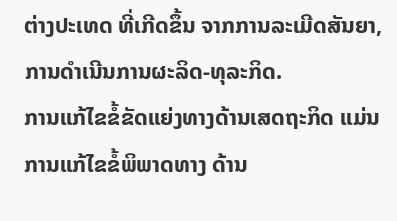ຕ່າງປະເທດ ທີ່ເກີດຂຶ້ນ ຈາກການລະເມີດສັນຍາ, ການດຳເນີນການຜະລິດ-ທຸລະກິດ.
ການແກ້ໄຂຂໍ້ຂັດແຍ່ງທາງດ້ານເສດຖະກິດ ແມ່ນ ການແກ້ໄຂຂໍ້ພິພາດທາງ ດ້ານ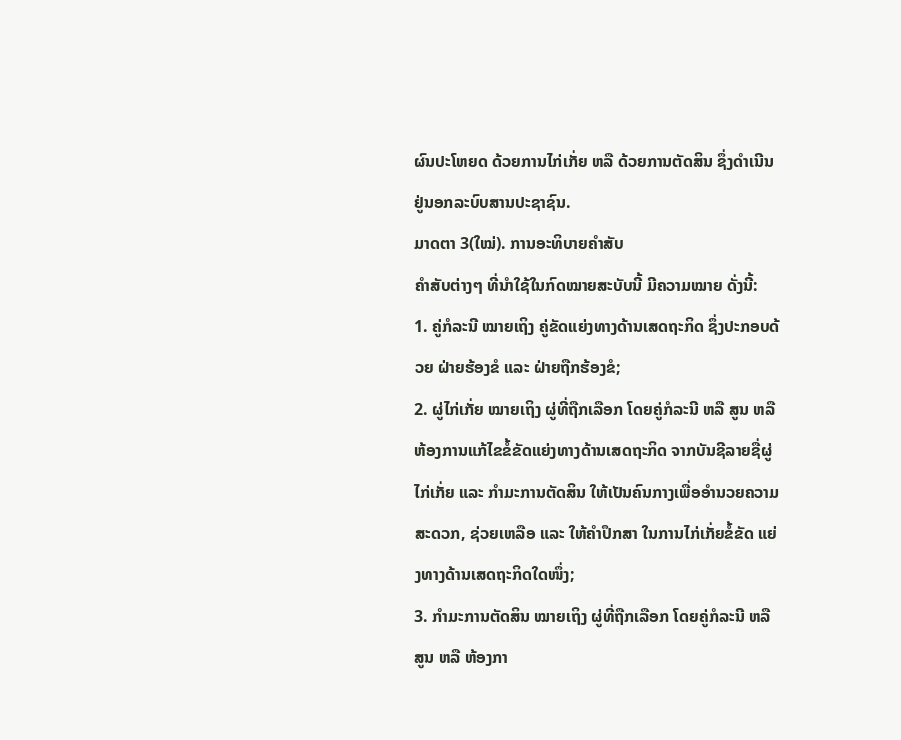ຜົນປະໂຫຍດ ດ້ວຍການໄກ່ເກັ່ຍ ຫລື ດ້ວຍການຕັດສິນ ຊຶ່ງດຳເນີນຢູ່ນອກລະບົບສານປະຊາຊົນ.
ມາດຕາ 3(ໃໝ່). ການອະທິບາຍຄໍາສັບ
ຄຳສັບຕ່າງໆ ທີ່ນຳໃຊ້ໃນກົດໝາຍສະບັບນີ້ ມີຄວາມໝາຍ ດັ່ງນີ້:
1. ຄູ່ກໍລະນີ ໝາຍເຖິງ ຄູ່ຂັດແຍ່ງທາງດ້ານເສດຖະກິດ ຊຶ່ງປະກອບດ້ວຍ ຝ່າຍຮ້ອງຂໍ ແລະ ຝ່າຍຖືກຮ້ອງຂໍ;
2. ຜູ່ໄກ່ເກັ່ຍ ໝາຍເຖິງ ຜູ່ທີ່ຖືກເລືອກ ໂດຍຄູ່ກໍລະນີ ຫລື ສູນ ຫລື ຫ້ອງການແກ້ໄຂຂໍ້ຂັດແຍ່ງທາງດ້ານເສດຖະກິດ ຈາກບັນຊີລາຍຊື່ຜູ່ໄກ່ເກັ່ຍ ແລະ ກຳມະການຕັດສິນ ໃຫ້ເປັນຄົນກາງເພື່ອອຳນວຍຄວາມສະດວກ, ຊ່ວຍເຫລືອ ແລະ ໃຫ້ຄຳປຶກສາ ໃນການໄກ່ເກັ່ຍຂໍ້ຂັດ ແຍ່ງທາງດ້ານເສດຖະກິດໃດໜຶ່ງ;
3. ກຳມະການຕັດສິນ ໝາຍເຖິງ ຜູ່ທີ່ຖືກເລືອກ ໂດຍຄູ່ກໍລະນີ ຫລື ສູນ ຫລື ຫ້ອງກາ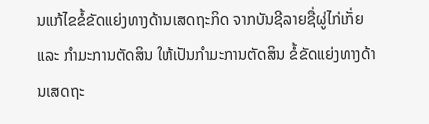ນແກ້ໄຂຂໍ້ຂັດແຍ່ງທາງດ້ານເສດຖະກິດ ຈາກບັນຊີລາຍຊື່ຜູ່ໄກ່ເກັ່ຍ ແລະ ກຳມະການຕັດສິນ ໃຫ້ເປັນກຳມະການຕັດສິນ ຂໍ້ຂັດແຍ່ງທາງດ້ານເສດຖະ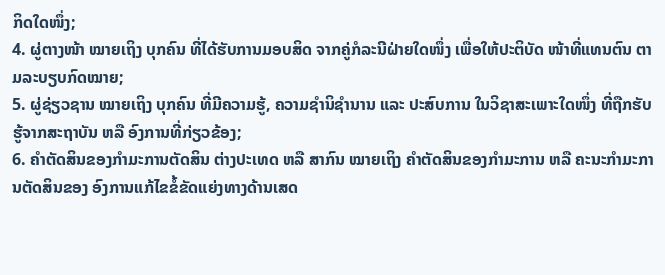ກິດໃດໜຶ່ງ;
4. ຜູ່ຕາງໜ້າ ໝາຍເຖິງ ບຸກຄົນ ທີ່ໄດ້ຮັບການມອບສິດ ຈາກຄູ່ກໍລະນີຝ່າຍໃດໜຶ່ງ ເພື່ອໃຫ້ປະຕິບັດ ໜ້າທີ່ແທນຕົນ ຕາມລະບຽບກົດໝາຍ;
5. ຜູ່ຊ່ຽວຊານ ໝາຍເຖິງ ບຸກຄົນ ທີ່ມີຄວາມຮູ້, ຄວາມຊຳນິຊຳນານ ແລະ ປະສົບການ ໃນວິຊາສະເພາະໃດໜຶ່ງ ທີ່ຖືກຮັບຮູ້ຈາກສະຖາບັນ ຫລື ອົງການທີ່ກ່ຽວຂ້ອງ;
6. ຄຳຕັດສິນຂອງກຳມະການຕັດສິນ ຕ່າງປະເທດ ຫລື ສາກົນ ໝາຍເຖິງ ຄຳຕັດສິນຂອງກຳມະການ ຫລື ຄະນະກຳມະການຕັດສິນຂອງ ອົງການແກ້ໄຂຂໍ້ຂັດແຍ່ງທາງດ້ານເສດ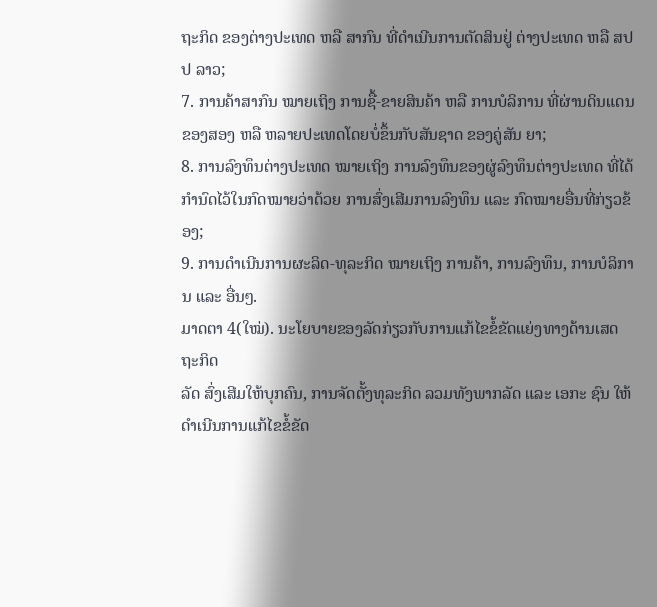ຖະກິດ ຂອງຕ່າງປະເທດ ຫລື ສາກົນ ທີ່ດຳເນີນການຕັດສິນຢູ່ ຕ່າງປະເທດ ຫລື ສປປ ລາວ;
7. ການຄ້າສາກົນ ໝາຍເຖິງ ການຊື້-ຂາຍສິນຄ້າ ຫລື ການບໍລິການ ທີ່ຜ່ານດິນແດນຂອງສອງ ຫລື ຫລາຍປະເທດໂດຍບໍ່ຂຶ້ນກັບສັນຊາດ ຂອງຄູ່ສັນ ຍາ;
8. ການລົງທຶນຕ່າງປະເທດ ໝາຍເຖິງ ການລົງທຶນຂອງຜູ່ລົງທຶນຕ່າງປະເທດ ທີ່ໄດ້ກຳນົດໄວ້ໃນກົດໝາຍວ່າດ້ວຍ ການສົ່ງເສີມການລົງທຶນ ແລະ ກົດໝາຍອື່ນທີ່ກ່ຽວຂ້ອງ;
9. ການດຳເນີນການຜະລິດ-ທຸລະກິດ ໝາຍເຖິງ ການຄ້າ, ການລົງທຶນ, ການບໍລິການ ແລະ ອື່ນໆ.
ມາດຕາ 4(ໃໝ່). ນະໂຍບາຍຂອງລັດກ່ຽວກັບການແກ້ໄຂຂໍ້ຂັດແຍ່ງທາງດ້ານເສດຖະກິດ
ລັດ ສົ່ງເສີມໃຫ້ບຸກຄົນ, ການຈັດຕັ້ງທຸລະກິດ ລວມທັງພາກລັດ ແລະ ເອກະ ຊົນ ໃຫ້ດຳເນີນການແກ້ໄຂຂໍ້ຂັດ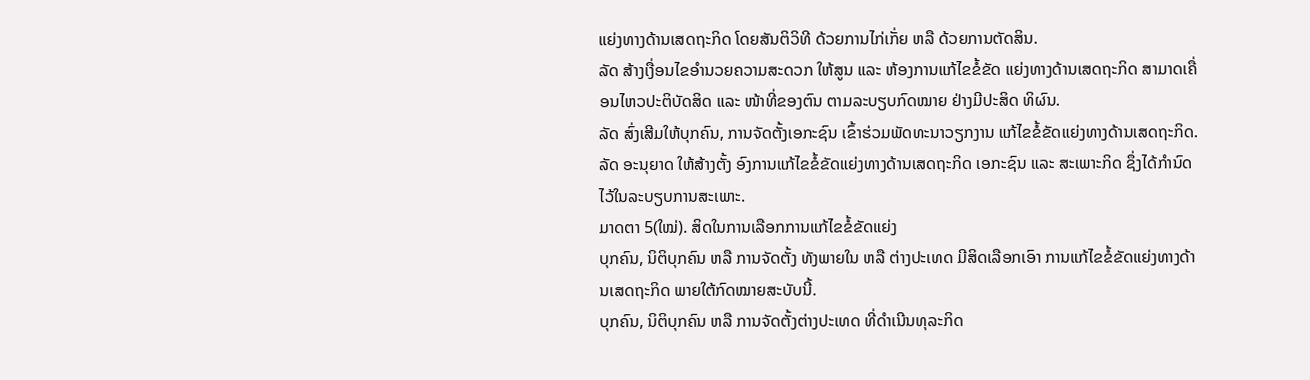ແຍ່ງທາງດ້ານເສດຖະກິດ ໂດຍສັນຕິວິທີ ດ້ວຍການໄກ່ເກັ່ຍ ຫລື ດ້ວຍການຕັດສິນ.
ລັດ ສ້າງເງື່ອນໄຂອຳນວຍຄວາມສະດວກ ໃຫ້ສູນ ແລະ ຫ້ອງການແກ້ໄຂຂໍ້ຂັດ ແຍ່ງທາງດ້ານເສດຖະກິດ ສາມາດເຄື່ອນໄຫວປະຕິບັດສິດ ແລະ ໜ້າທີ່ຂອງຕົນ ຕາມລະບຽບກົດໝາຍ ຢ່າງມີປະສິດ ທິຜົນ.
ລັດ ສົ່ງເສີມໃຫ້ບຸກຄົນ, ການຈັດຕັ້ງເອກະຊົນ ເຂົ້າຮ່ວມພັດທະນາວຽກງານ ແກ້ໄຂຂໍ້ຂັດແຍ່ງທາງດ້ານເສດຖະກິດ.
ລັດ ອະນຸຍາດ ໃຫ້ສ້າງຕັ້ງ ອົງການແກ້ໄຂຂໍ້ຂັດແຍ່ງທາງດ້ານເສດຖະກິດ ເອກະຊົນ ແລະ ສະເພາະກິດ ຊຶ່ງໄດ້ກຳນົດໄວ້ໃນລະບຽບການສະເພາະ.
ມາດຕາ 5(ໃໝ່). ສິດໃນການເລືອກການແກ້ໄຂຂໍ້ຂັດແຍ່ງ
ບຸກຄົນ, ນິຕິບຸກຄົນ ຫລື ການຈັດຕັ້ງ ທັງພາຍໃນ ຫລື ຕ່າງປະເທດ ມີສິດເລືອກເອົາ ການແກ້ໄຂຂໍ້ຂັດແຍ່ງທາງດ້ານເສດຖະກິດ ພາຍໃຕ້ກົດໝາຍສະບັບນີ້.
ບຸກຄົນ, ນິຕິບຸກຄົນ ຫລື ການຈັດຕັ້ງຕ່າງປະເທດ ທີ່ດຳເນີນທຸລະກິດ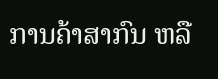ການຄ້າສາກົນ ຫລື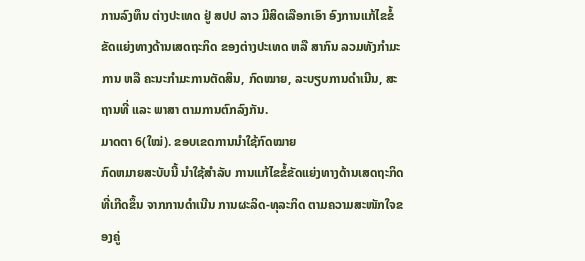ການລົງທຶນ ຕ່າງປະເທດ ຢູ່ ສປປ ລາວ ມີສິດເລືອກເອົາ ອົງການແກ້ໄຂຂໍ້ຂັດແຍ່ງທາງດ້ານເສດຖະກິດ ຂອງຕ່າງປະເທດ ຫລື ສາກົນ ລວມທັງກຳມະການ ຫລື ຄະນະກຳມະການຕັດສິນ, ກົດໝາຍ, ລະບຽບການດຳເນີນ, ສະຖານທີ່ ແລະ ພາສາ ຕາມການຕົກລົງກັນ.
ມາດຕາ 6(ໃໝ່). ຂອບເຂດການນຳໃຊ້ກົດໝາຍ
ກົດຫມາຍສະບັບນີ້ ນຳໃຊ້ສຳລັບ ການແກ້ໄຂຂໍ້ຂັດແຍ່ງທາງດ້ານເສດຖະກິດ ທີ່ເກີດຂຶ້ນ ຈາກການດຳເນີນ ການຜະລິດ-ທຸລະກິດ ຕາມຄວາມສະໜັກໃຈຂອງຄູ່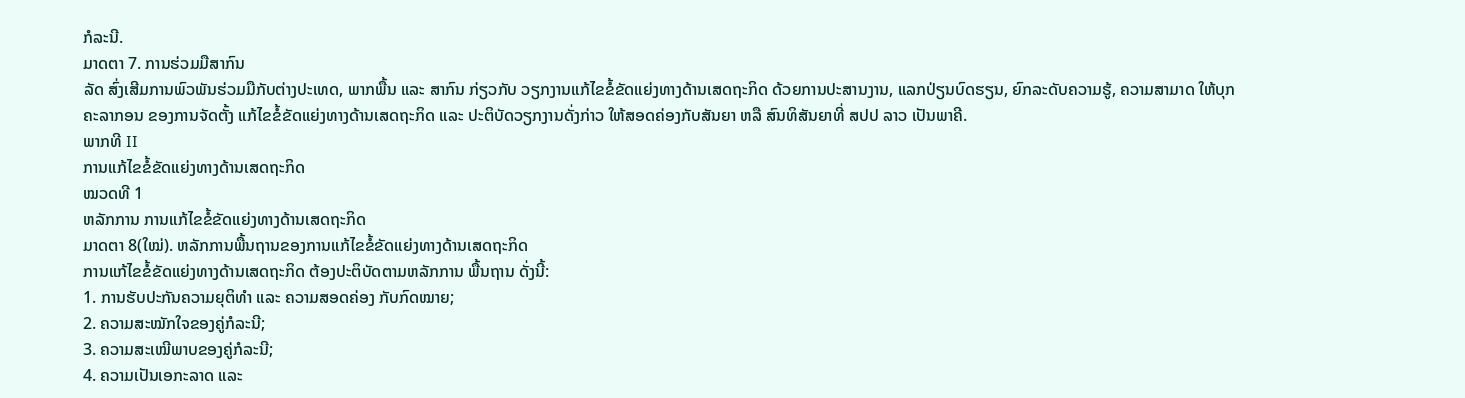ກໍລະນີ.
ມາດຕາ 7. ການຮ່ວມມືສາກົນ
ລັດ ສົ່ງເສີມການພົວພັນຮ່ວມມືກັບຕ່າງປະເທດ, ພາກພື້ນ ແລະ ສາກົນ ກ່ຽວກັບ ວຽກງານແກ້ໄຂຂໍ້ຂັດແຍ່ງທາງດ້ານເສດຖະກິດ ດ້ວຍການປະສານງານ, ແລກປ່ຽນບົດຮຽນ, ຍົກລະດັບຄວາມຮູ້, ຄວາມສາມາດ ໃຫ້ບຸກຄະລາກອນ ຂອງການຈັດຕັ້ງ ແກ້ໄຂຂໍ້ຂັດແຍ່ງທາງດ້ານເສດຖະກິດ ແລະ ປະຕິບັດວຽກງານດັ່ງກ່າວ ໃຫ້ສອດຄ່ອງກັບສັນຍາ ຫລື ສົນທິສັນຍາທີ່ ສປປ ລາວ ເປັນພາຄີ.
ພາກທີ II
ການແກ້ໄຂຂໍ້ຂັດແຍ່ງທາງດ້ານເສດຖະກິດ
ໝວດທີ 1
ຫລັກການ ການແກ້ໄຂຂໍ້ຂັດແຍ່ງທາງດ້ານເສດຖະກິດ
ມາດຕາ 8(ໃໝ່). ຫລັກການພື້ນຖານຂອງການແກ້ໄຂຂໍ້ຂັດແຍ່ງທາງດ້ານເສດຖະກິດ
ການແກ້ໄຂຂໍ້ຂັດແຍ່ງທາງດ້ານເສດຖະກິດ ຕ້ອງປະຕິບັດຕາມຫລັກການ ພື້ນຖານ ດັ່ງນີ້:
1. ການຮັບປະກັນຄວາມຍຸຕິທຳ ແລະ ຄວາມສອດຄ່ອງ ກັບກົດໝາຍ;
2. ຄວາມສະໝັກໃຈຂອງຄູ່ກໍລະນີ;
3. ຄວາມສະເໝີພາບຂອງຄູ່ກໍລະນີ;
4. ຄວາມເປັນເອກະລາດ ແລະ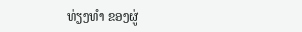ທ່ຽງທຳ ຂອງຜູ່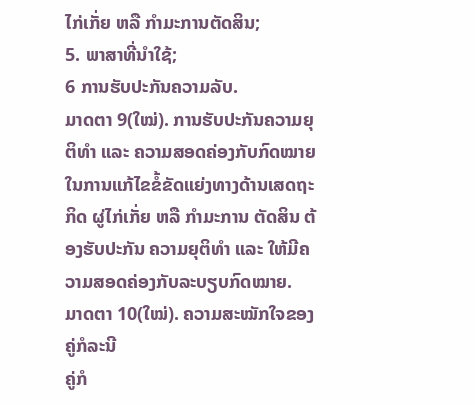ໄກ່ເກັ່ຍ ຫລື ກຳມະການຕັດສິນ;
5. ພາສາທີ່ນຳໃຊ້;
6 ການຮັບປະກັນຄວາມລັບ.
ມາດຕາ 9(ໃໝ່). ການຮັບປະກັນຄວາມຍຸຕິທຳ ແລະ ຄວາມສອດຄ່ອງກັບກົດໝາຍ
ໃນການແກ້ໄຂຂໍ້ຂັດແຍ່ງທາງດ້ານເສດຖະກິດ ຜູ່ໄກ່ເກັ່ຍ ຫລື ກຳມະການ ຕັດສິນ ຕ້ອງຮັບປະກັນ ຄວາມຍຸຕິທຳ ແລະ ໃຫ້ມີຄວາມສອດຄ່ອງກັບລະບຽບກົດໝາຍ.
ມາດຕາ 10(ໃໝ່). ຄວາມສະໝັກໃຈຂອງຄູ່ກໍລະນີ
ຄູ່ກໍ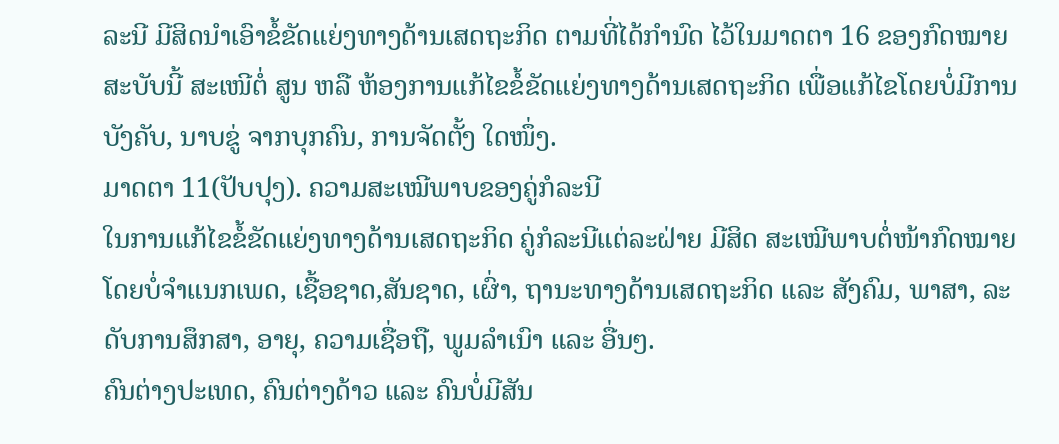ລະນີ ມີສິດນຳເອົາຂໍ້ຂັດແຍ່ງທາງດ້ານເສດຖະກິດ ຕາມທີ່ໄດ້ກຳນົດ ໄວ້ໃນມາດຕາ 16 ຂອງກົດໝາຍສະບັບນີ້ ສະເໜີຕໍ່ ສູນ ຫລື ຫ້ອງການແກ້ໄຂຂໍ້ຂັດແຍ່ງທາງດ້ານເສດຖະກິດ ເພື່ອແກ້ໄຂໂດຍບໍ່ມີການບັງຄັບ, ນາບຂູ່ ຈາກບຸກຄົນ, ການຈັດຕັ້ງ ໃດໜຶ່ງ.
ມາດຕາ 11(ປັບປຸງ). ຄວາມສະເໝີພາບຂອງຄູ່ກໍລະນີ
ໃນການແກ້ໄຂຂໍ້ຂັດແຍ່ງທາງດ້ານເສດຖະກິດ ຄູ່ກໍລະນີແຕ່ລະຝ່າຍ ມີສິດ ສະເໝີພາບຕໍ່ໜ້າກົດໝາຍ ໂດຍບໍ່ຈຳແນກເພດ, ເຊື້ອຊາດ,ສັນຊາດ, ເຜົ່າ, ຖານະທາງດ້ານເສດຖະກິດ ແລະ ສັງຄົມ, ພາສາ, ລະດັບການສຶກສາ, ອາຍຸ, ຄວາມເຊື່ອຖື, ພູມລຳເນົາ ແລະ ອື່ນໆ.
ຄົນຕ່າງປະເທດ, ຄົນຕ່າງດ້າວ ແລະ ຄົນບໍ່ມີສັນ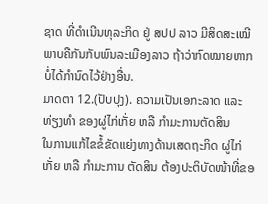ຊາດ ທີ່ດຳເນີນທຸລະກິດ ຢູ່ ສປປ ລາວ ມີສິດສະເໝີພາບຄືກັນກັບພົນລະເມືອງລາວ ຖ້າວ່າກົດໝາຍຫາກບໍ່ໄດ້ກຳນົດໄວ້ຢ່າງອື່ນ.
ມາດຕາ 12.(ປັບປຸງ). ຄວາມເປັນເອກະລາດ ແລະ ທ່ຽງທຳ ຂອງຜູ່ໄກ່ເກັ່ຍ ຫລື ກຳມະການຕັດສິນ
ໃນການແກ້ໄຂຂໍ້ຂັດແຍ່ງທາງດ້ານເສດຖະກິດ ຜູ່ໄກ່ເກັ່ຍ ຫລື ກຳມະການ ຕັດສິນ ຕ້ອງປະຕິບັດໜ້າທີ່ຂອ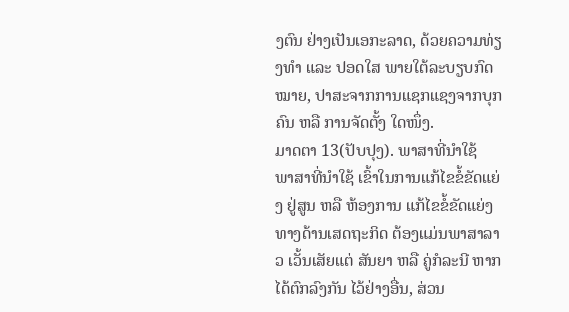ງຕົນ ຢ່າງເປັນເອກະລາດ, ດ້ວຍຄວາມທ່ຽງທຳ ແລະ ປອດໃສ ພາຍໃຕ້ລະບຽບກົດໝາຍ, ປາສະຈາກການແຊກແຊງຈາກບຸກຄົນ ຫລື ການຈັດຕັ້ງ ໃດໜຶ່ງ.
ມາດຕາ 13(ປັບປຸງ). ພາສາທີ່ນຳໃຊ້
ພາສາທີ່ນຳໃຊ້ ເຂົ້າໃນການແກ້ໄຂຂໍ້ຂັດແຍ່ງ ຢູ່ສູນ ຫລື ຫ້ອງການ ແກ້ໄຂຂໍ້ຂັດແຍ່ງທາງດ້ານເສດຖະກິດ ຕ້ອງແມ່ນພາສາລາວ ເວັ້ນເສັຍແຕ່ ສັນຍາ ຫລື ຄູ່ກໍລະນີ ຫາກໄດ້ຕົກລົງກັນ ໄວ້ຢ່າງອື່ນ, ສ່ວນ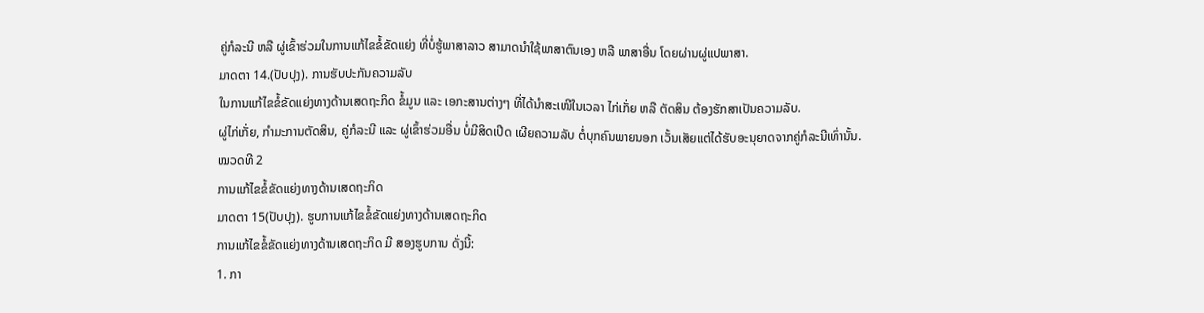ຄູ່ກໍລະນີ ຫລື ຜູ່ເຂົ້າຮ່ວມໃນການແກ້ໄຂຂໍ້ຂັດແຍ່ງ ທີ່ບໍ່ຮູ້ພາສາລາວ ສາມາດນຳໃຊ້ພາສາຕົນເອງ ຫລື ພາສາອື່ນ ໂດຍຜ່ານຜູ່ແປພາສາ.
ມາດຕາ 14.(ປັບປຸງ). ການຮັບປະກັນຄວາມລັບ
ໃນການແກ້ໄຂຂໍ້ຂັດແຍ່ງທາງດ້ານເສດຖະກິດ ຂໍ້ມູນ ແລະ ເອກະສານຕ່າງໆ ທີ່ໄດ້ນຳສະເໜີໃນເວລາ ໄກ່ເກັ່ຍ ຫລື ຕັດສິນ ຕ້ອງຮັກສາເປັນຄວາມລັບ.
ຜູ່ໄກ່ເກັ່ຍ, ກຳມະການຕັດສິນ, ຄູ່ກໍລະນີ ແລະ ຜູ່ເຂົ້າຮ່ວມອື່ນ ບໍ່ມີສິດເປີດ ເຜີຍຄວາມລັບ ຕໍ່ບຸກຄົນພາຍນອກ ເວັ້ນເສັຍແຕ່ໄດ້ຮັບອະນຸຍາດຈາກຄູ່ກໍລະນີເທົ່ານັ້ນ.
ໝວດທີ 2
ການແກ້ໄຂຂໍ້ຂັດແຍ່ງທາງດ້ານເສດຖະກິດ
ມາດຕາ 15(ປັບປຸງ). ຮູບການແກ້ໄຂຂໍ້ຂັດແຍ່ງທາງດ້ານເສດຖະກິດ
ການແກ້ໄຂຂໍ້ຂັດແຍ່ງທາງດ້ານເສດຖະກິດ ມີ ສອງຮູບການ ດັ່ງນີ້:
1. ກາ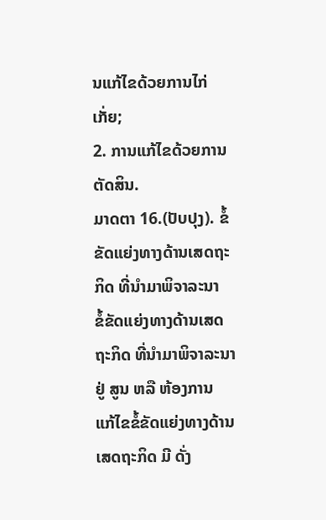ນແກ້ໄຂດ້ວຍການໄກ່ເກັ່ຍ;
2. ການແກ້ໄຂດ້ວຍການຕັດສິນ.
ມາດຕາ 16.(ປັບປຸງ). ຂໍ້ຂັດແຍ່ງທາງດ້ານເສດຖະກິດ ທີ່ນຳມາພິຈາລະນາ
ຂໍ້ຂັດແຍ່ງທາງດ້ານເສດຖະກິດ ທີ່ນຳມາພິຈາລະນາ ຢູ່ ສູນ ຫລື ຫ້ອງການ ແກ້ໄຂຂໍ້ຂັດແຍ່ງທາງດ້ານເສດຖະກິດ ມີ ດັ່ງ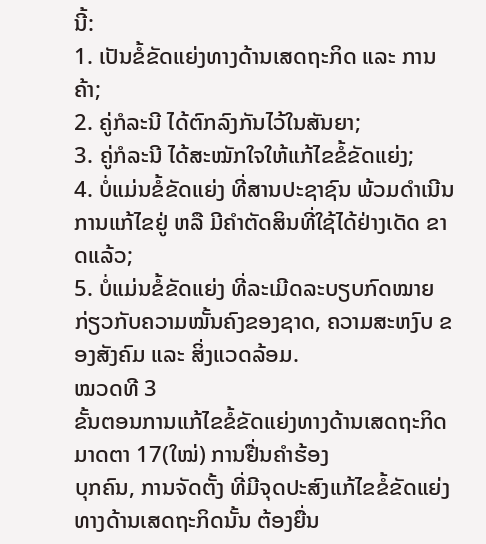ນີ້:
1. ເປັນຂໍ້ຂັດແຍ່ງທາງດ້ານເສດຖະກິດ ແລະ ການຄ້າ;
2. ຄູ່ກໍລະນີ ໄດ້ຕົກລົງກັນໄວ້ໃນສັນຍາ;
3. ຄູ່ກໍລະນີ ໄດ້ສະໝັກໃຈໃຫ້ແກ້ໄຂຂໍ້ຂັດແຍ່ງ;
4. ບໍ່ແມ່ນຂໍ້ຂັດແຍ່ງ ທີ່ສານປະຊາຊົນ ພ້ວມດຳເນີນ ການແກ້ໄຂຢູ່ ຫລື ມີຄຳຕັດສິນທີ່ໃຊ້ໄດ້ຢ່າງເດັດ ຂາດແລ້ວ;
5. ບໍ່ແມ່ນຂໍ້ຂັດແຍ່ງ ທີ່ລະເມີດລະບຽບກົດໝາຍ ກ່ຽວກັບຄວາມໝັ້ນຄົງຂອງຊາດ, ຄວາມສະຫງົບ ຂອງສັງຄົມ ແລະ ສິ່ງແວດລ້ອມ.
ໝວດທີ 3
ຂັ້ນຕອນການແກ້ໄຂຂໍ້ຂັດແຍ່ງທາງດ້ານເສດຖະກິດ
ມາດຕາ 17(ໃໝ່) ການຢື່ນຄຳຮ້ອງ
ບຸກຄົນ, ການຈັດຕັ້ງ ທີ່ມີຈຸດປະສົງແກ້ໄຂຂໍ້ຂັດແຍ່ງທາງດ້ານເສດຖະກິດນັ້ນ ຕ້ອງຍື່ນ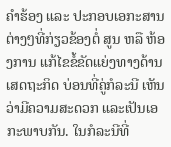ຄຳຮ້ອງ ແລະ ປະກອບເອກະສານຕ່າງໆທີ່ກ່ຽວຂ້ອງຕໍ່ ສູນ ຫລື ຫ້ອງການ ແກ້ໄຂຂໍ້ຂັດແຍ່ງທາງດ້ານເສດຖະກິດ ບ່ອນທີ່ຄູ່ກໍລະນີ ເຫັນວ່າມີຄວາມສະດວກ ແລະເປັນເອກະພາບກັນ. ໃນກໍລະນີທີ່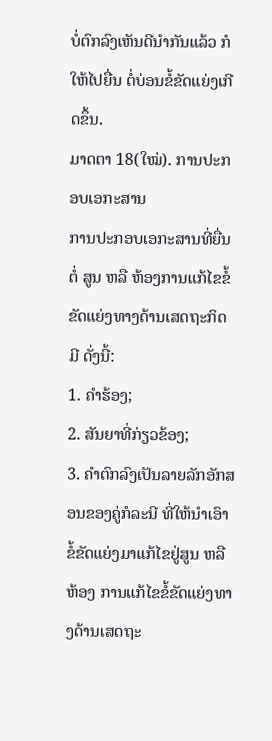ບໍ່ຕົກລົງເຫັນດີນຳກັນແລ້ວ ກໍໃຫ້ໄປຍື່ນ ຕໍ່ບ່ອນຂໍ້ຂັດແຍ່ງເກີດຂຶ້ນ.
ມາດຕາ 18(ໃໝ່). ການປະກອບເອກະສານ
ການປະກອບເອກະສານທີ່ຍື່ນຕໍ່ ສູນ ຫລື ຫ້ອງການແກ້ໄຂຂໍ້ຂັດແຍ່ງທາງດ້ານເສດຖະກິດ ມີ ດັ່ງນີ້:
1. ຄຳຮ້ອງ;
2. ສັນຍາທີ່ກ່ຽວຂ້ອງ;
3. ຄຳຕົກລົງເປັນລາຍລັກອັກສອນຂອງຄູ່ກໍລະນີ ທີ່ໃຫ້ນຳເອົາຂໍ້ຂັດແຍ່ງມາແກ້ໄຂຢູ່ສູນ ຫລື ຫ້ອງ ການແກ້ໄຂຂໍ້ຂັດແຍ່ງທາງດ້ານເສດຖະ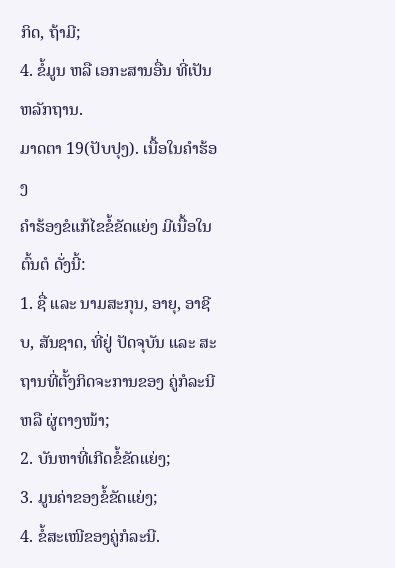ກິດ, ຖ້າມີ;
4. ຂໍ້ມູນ ຫລື ເອກະສານອື່ນ ທີ່ເປັນຫລັກຖານ.
ມາດຕາ 19(ປັບປຸງ). ເນື້ອໃນຄຳຮ້ອງ
ຄຳຮ້ອງຂໍແກ້ໄຂຂໍ້ຂັດແຍ່ງ ມີເນື້ອໃນຕົ້ນຕໍ ດັ່ງນີ້:
1. ຊື່ ແລະ ນາມສະກຸນ, ອາຍຸ, ອາຊີບ, ສັນຊາດ, ທີ່ຢູ່ ປັດຈຸບັນ ແລະ ສະຖານທີ່ຕັ້ງກິດຈະການຂອງ ຄູ່ກໍລະນີ ຫລື ຜູ່ຕາງໜ້າ;
2. ບັນຫາທີ່ເກີດຂໍ້ຂັດແຍ່ງ;
3. ມູນຄ່າຂອງຂໍ້ຂັດແຍ່ງ;
4. ຂ້ໍສະເໜີຂອງຄູ່ກໍລະນີ.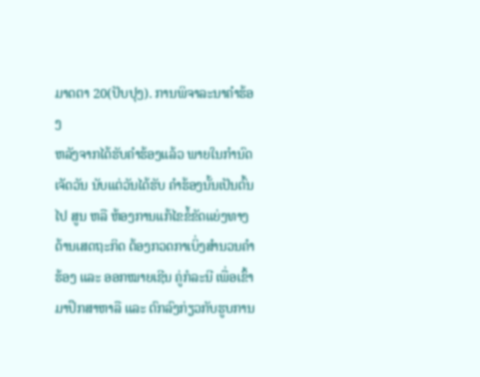ມາດຕາ 20(ປັບປຸງ). ການພິຈາລະນາຄຳຮ້ອງ
ຫລັງຈາກໄດ້ຮັບຄຳຮ້ອງແລ້ວ ພາຍໃນກຳນົດເຈັດວັນ ນັບແຕ່ວັນໄດ້ຮັບ ຄຳຮ້ອງນັ້ນເປັນຕົ້ນໄປ ສູນ ຫລື ຫ້ອງການແກ້ໄຂຂໍ້ຂັດແຍ່ງທາງດ້ານເສດຖະກິດ ຕ້ອງກວດກາເບິ່ງສຳນວນຄຳຮ້ອງ ແລະ ອອກໝາຍເຊີນ ຄູ່ກໍລະນີ ເພື່ອເຂົ້າມາປຶກສາຫາລື ແລະ ຕົກລົງກ່ຽວກັບຮູບການ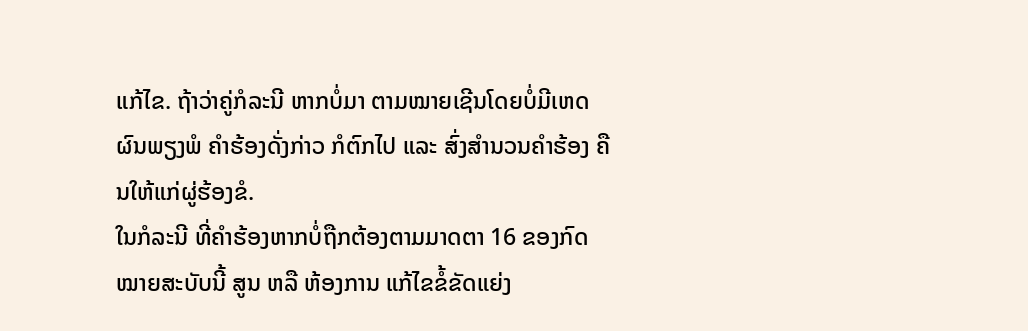ແກ້ໄຂ. ຖ້າວ່າຄູ່ກໍລະນີ ຫາກບໍ່ມາ ຕາມໝາຍເຊີນໂດຍບໍ່ມີເຫດຜົນພຽງພໍ ຄໍາຮ້ອງດັ່ງກ່າວ ກໍຕົກໄປ ແລະ ສົ່ງສຳນວນຄຳຮ້ອງ ຄືນໃຫ້ແກ່ຜູ່ຮ້ອງຂໍ.
ໃນກໍລະນີ ທີ່ຄຳຮ້ອງຫາກບໍ່ຖືກຕ້ອງຕາມມາດຕາ 16 ຂອງກົດໝາຍສະບັບນີ້ ສູນ ຫລື ຫ້ອງການ ແກ້ໄຂຂໍ້ຂັດແຍ່ງ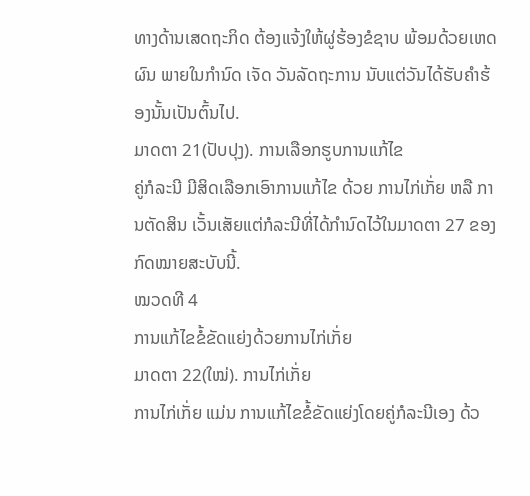ທາງດ້ານເສດຖະກິດ ຕ້ອງແຈ້ງໃຫ້ຜູ່ຮ້ອງຂໍຊາບ ພ້ອມດ້ວຍເຫດຜົນ ພາຍໃນກຳນົດ ເຈັດ ວັນລັດຖະການ ນັບແຕ່ວັນໄດ້ຮັບຄຳຮ້ອງນັ້ນເປັນຕົ້ນໄປ.
ມາດຕາ 21(ປັບປຸງ). ການເລືອກຮູບການແກ້ໄຂ
ຄູ່ກໍລະນີ ມີສິດເລືອກເອົາການແກ້ໄຂ ດ້ວຍ ການໄກ່ເກັ່ຍ ຫລື ການຕັດສິນ ເວັ້ນເສັຍແຕ່ກໍລະນີທີ່ໄດ້ກຳນົດໄວ້ໃນມາດຕາ 27 ຂອງກົດໝາຍສະບັບນີ້.
ໝວດທີ 4
ການແກ້ໄຂຂໍ້ຂັດແຍ່ງດ້ວຍການໄກ່ເກັ່ຍ
ມາດຕາ 22(ໃໝ່). ການໄກ່ເກັ່ຍ
ການໄກ່ເກັ່ຍ ແມ່ນ ການແກ້ໄຂຂໍ້ຂັດແຍ່ງໂດຍຄູ່ກໍລະນີເອງ ດ້ວ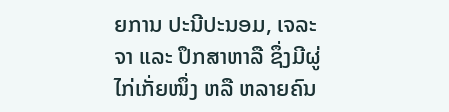ຍການ ປະນີປະນອມ, ເຈລະຈາ ແລະ ປຶກສາຫາລື ຊຶ່ງມີຜູ່ໄກ່ເກັ່ຍໜຶ່ງ ຫລື ຫລາຍຄົນ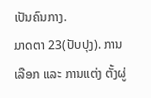ເປັນຄົນກາງ.
ມາດຕາ 23(ປັບປຸງ). ການເລືອກ ແລະ ການແຕ່ງ ຕັ້ງຜູ່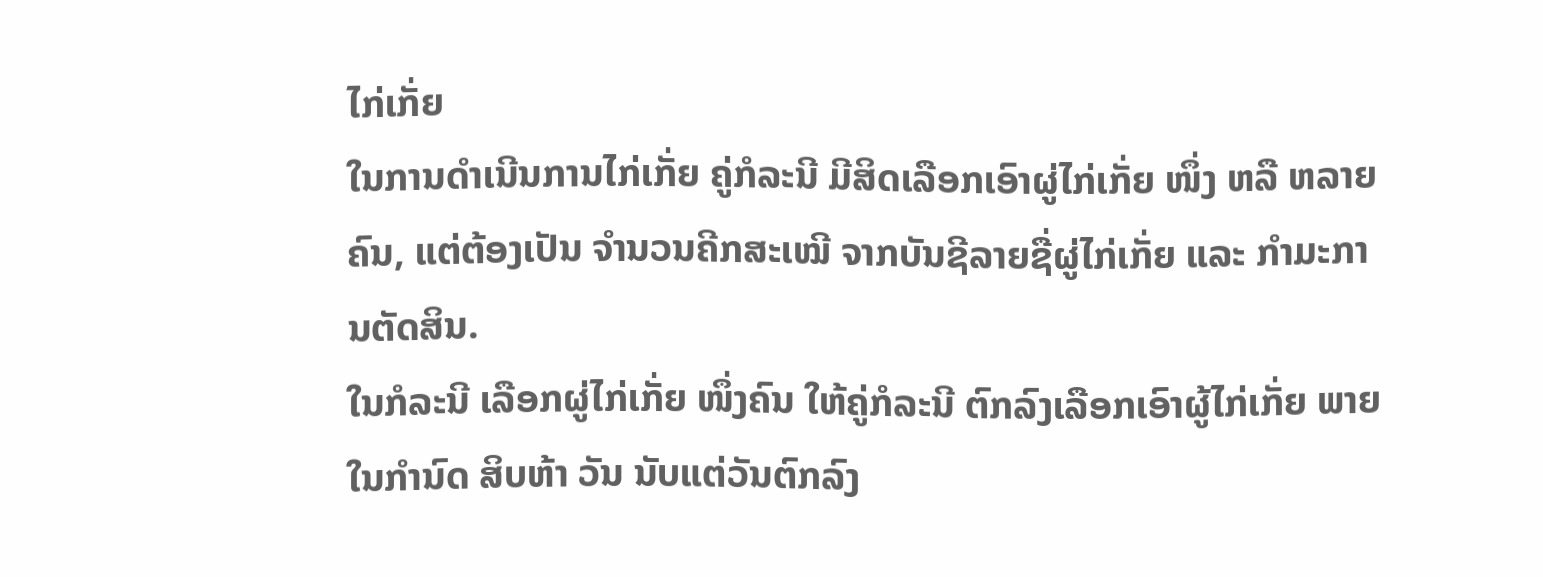ໄກ່ເກັ່ຍ
ໃນການດຳເນີນການໄກ່ເກັ່ຍ ຄູ່ກໍລະນີ ມີສິດເລືອກເອົາຜູ່ໄກ່ເກັ່ຍ ໜຶ່ງ ຫລື ຫລາຍຄົນ, ແຕ່ຕ້ອງເປັນ ຈຳນວນຄີກສະເໝີ ຈາກບັນຊີລາຍຊື່ຜູ່ໄກ່ເກັ່ຍ ແລະ ກຳມະການຕັດສິນ.
ໃນກໍລະນີ ເລືອກຜູ່ໄກ່ເກັ່ຍ ໜຶ່ງຄົນ ໃຫ້ຄູ່ກໍລະນີ ຕົກລົງເລືອກເອົາຜູ້ໄກ່ເກັ່ຍ ພາຍໃນກຳນົດ ສິບຫ້າ ວັນ ນັບແຕ່ວັນຕົກລົງ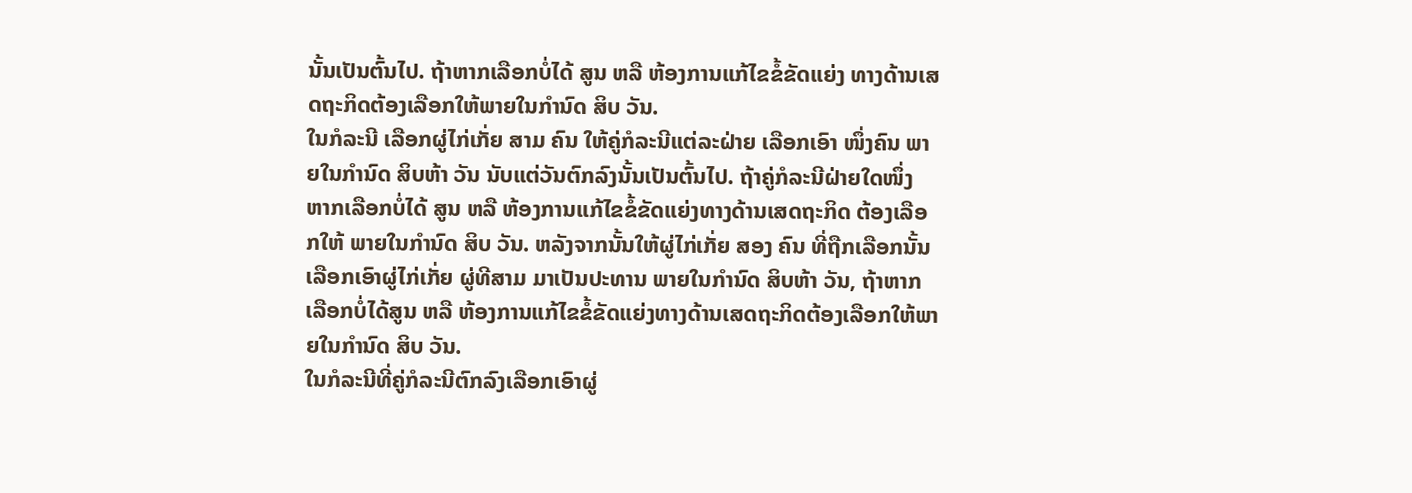ນັ້ນເປັນຕົ້ນໄປ. ຖ້າຫາກເລືອກບໍ່ໄດ້ ສູນ ຫລື ຫ້ອງການແກ້ໄຂຂໍ້ຂັດແຍ່ງ ທາງດ້ານເສດຖະກິດຕ້ອງເລືອກໃຫ້ພາຍໃນກຳນົດ ສິບ ວັນ.
ໃນກໍລະນີ ເລືອກຜູ່ໄກ່ເກັ່ຍ ສາມ ຄົນ ໃຫ້ຄູ່ກໍລະນີແຕ່ລະຝ່າຍ ເລືອກເອົາ ໜຶ່ງຄົນ ພາຍໃນກຳນົດ ສິບຫ້າ ວັນ ນັບແຕ່ວັນຕົກລົງນັ້ນເປັນຕົ້ນໄປ. ຖ້າຄູ່ກໍລະນີຝ່າຍໃດໜຶ່ງ ຫາກເລືອກບໍ່ໄດ້ ສູນ ຫລື ຫ້ອງການແກ້ໄຂຂໍ້ຂັດແຍ່ງທາງດ້ານເສດຖະກິດ ຕ້ອງເລືອກໃຫ້ ພາຍໃນກຳນົດ ສິບ ວັນ. ຫລັງຈາກນັ້ນໃຫ້ຜູ່ໄກ່ເກັ່ຍ ສອງ ຄົນ ທີ່ຖືກເລືອກນັ້ນ ເລືອກເອົາຜູ່ໄກ່ເກັ່ຍ ຜູ່ທີສາມ ມາເປັນປະທານ ພາຍໃນກຳນົດ ສິບຫ້າ ວັນ, ຖ້າຫາກເລືອກບໍ່ໄດ້ສູນ ຫລື ຫ້ອງການແກ້ໄຂຂໍ້ຂັດແຍ່ງທາງດ້ານເສດຖະກິດຕ້ອງເລືອກໃຫ້ພາຍໃນກຳນົດ ສິບ ວັນ.
ໃນກໍລະນີທີ່ຄູ່ກໍລະນີຕົກລົງເລືອກເອົາຜູ່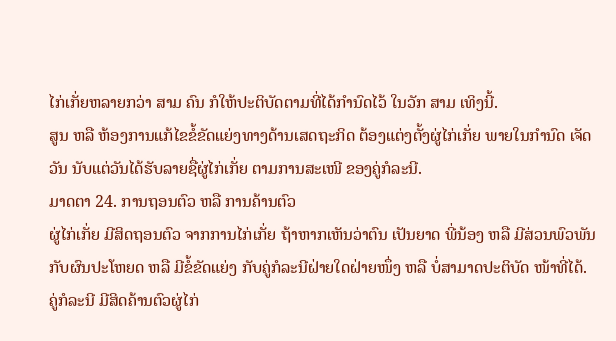ໄກ່ເກັ່ຍຫລາຍກວ່າ ສາມ ຄົນ ກໍໃຫ້ປະຕິບັດຕາມທີ່ໄດ້ກຳນົດໄວ້ ໃນວັກ ສາມ ເທິງນີ້.
ສູນ ຫລື ຫ້ອງການແກ້ໄຂຂໍ້ຂັດແຍ່ງທາງດ້ານເສດຖະກິດ ຕ້ອງແຕ່ງຕັ້ງຜູ່ໄກ່ເກັ່ຍ ພາຍໃນກຳນົດ ເຈັດ ວັນ ນັບແຕ່ວັນໄດ້ຮັບລາຍຊື່ຜູ່ໄກ່ເກັ່ຍ ຕາມການສະເໜີ ຂອງຄູ່ກໍລະນີ.
ມາດຕາ 24. ການຖອນຕົວ ຫລື ການຄ້ານຕົວ
ຜູ່ໄກ່ເກັ່ຍ ມີສິດຖອນຕົວ ຈາກການໄກ່ເກັ່ຍ ຖ້າຫາກເຫັນວ່າຕົນ ເປັນຍາດ ພີ່ນ້ອງ ຫລື ມີສ່ວນພົວພັນກັບຜົນປະໂຫຍດ ຫລື ມີຂໍ້ຂັດແຍ່ງ ກັບຄູ່ກໍລະນີຝ່າຍໃດຝ່າຍໜຶ່ງ ຫລື ບໍ່ສາມາດປະຕິບັດ ໜ້າທີ່ໄດ້.
ຄູ່ກໍລະນີ ມີສິດຄ້ານຕົວຜູ່ໄກ່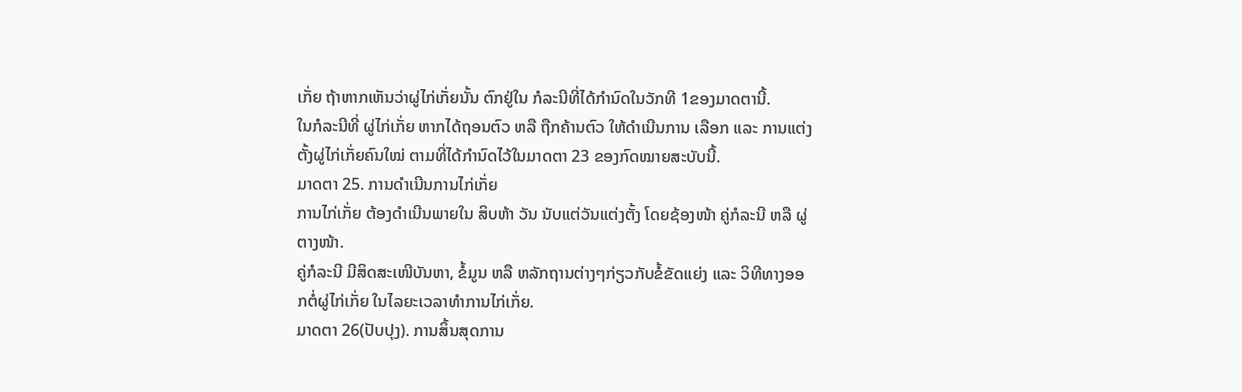ເກັ່ຍ ຖ້າຫາກເຫັນວ່າຜູ່ໄກ່ເກັ່ຍນັ້ນ ຕົກຢູ່ໃນ ກໍລະນີທີ່ໄດ້ກຳນົດໃນວັກທີ 1ຂອງມາດຕານີ້.
ໃນກໍລະນີທີ່ ຜູ່ໄກ່ເກັ່ຍ ຫາກໄດ້ຖອນຕົວ ຫລື ຖືກຄ້ານຕົວ ໃຫ້ດຳເນີນການ ເລືອກ ແລະ ການແຕ່ງຕັ້ງຜູ່ໄກ່ເກັ່ຍຄົນໃໝ່ ຕາມທີ່ໄດ້ກຳນົດໄວ້ໃນມາດຕາ 23 ຂອງກົດໝາຍສະບັບນີ້.
ມາດຕາ 25. ການດຳເນີນການໄກ່ເກັ່ຍ
ການໄກ່ເກັ່ຍ ຕ້ອງດຳເນີນພາຍໃນ ສິບຫ້າ ວັນ ນັບແຕ່ວັນແຕ່ງຕັ້ງ ໂດຍຊ້ອງໜ້າ ຄູ່ກໍລະນີ ຫລື ຜູ່ຕາງໜ້າ.
ຄູ່ກໍລະນີ ມີສິດສະເໜີບັນຫາ, ຂໍ້ມູນ ຫລື ຫລັກຖານຕ່າງໆກ່ຽວກັບຂໍ້ຂັດແຍ່ງ ແລະ ວິທີທາງອອກຕໍ່ຜູ່ໄກ່ເກັ່ຍ ໃນໄລຍະເວລາທຳການໄກ່ເກັ່ຍ.
ມາດຕາ 26(ປັບປຸງ). ການສິ້ນສຸດການ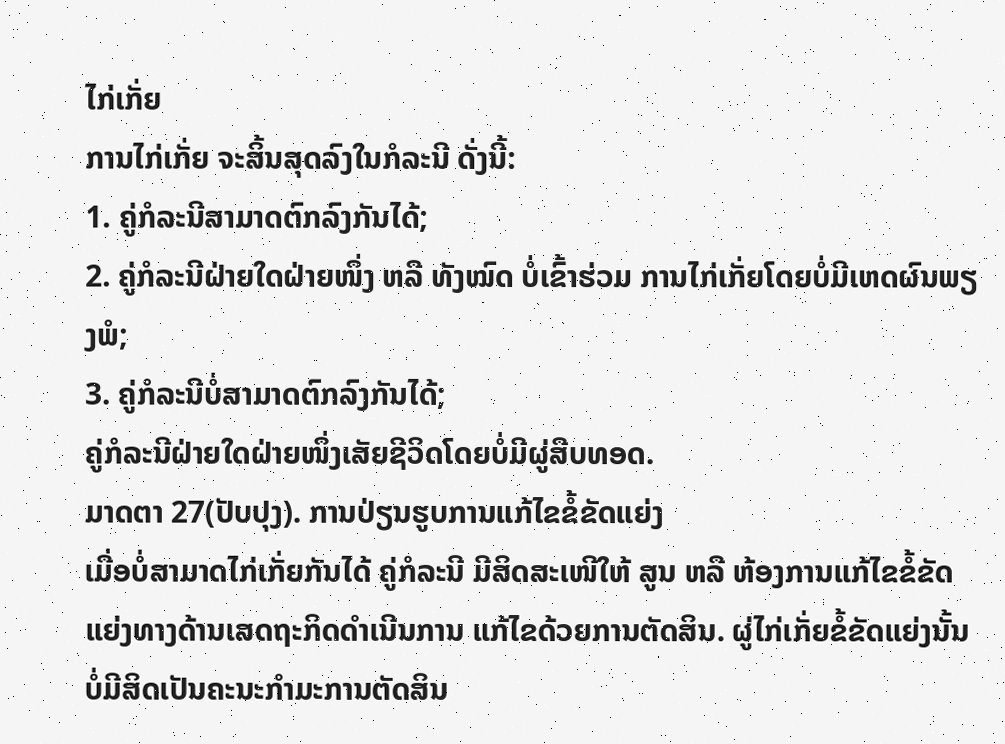ໄກ່ເກັ່ຍ
ການໄກ່ເກັ່ຍ ຈະສິ້ນສຸດລົງໃນກໍລະນີ ດັ່ງນີ້:
1. ຄູ່ກໍລະນີສາມາດຕົກລົງກັນໄດ້;
2. ຄູ່ກໍລະນີຝ່າຍໃດຝ່າຍໜຶ່ງ ຫລື ທັງໝົດ ບໍ່ເຂົ້າຮ່ວມ ການໄກ່ເກັ່ຍໂດຍບໍ່ມີເຫດຜົນພຽງພໍ;
3. ຄູ່ກໍລະນີບໍ່ສາມາດຕົກລົງກັນໄດ້;
ຄູ່ກໍລະນີຝ່າຍໃດຝ່າຍໜຶ່ງເສັຍຊີວິດໂດຍບໍ່ມີຜູ່ສືບທອດ.
ມາດຕາ 27(ປັບປຸງ). ການປ່ຽນຮູບການແກ້ໄຂຂໍ້ຂັດແຍ່ງ
ເມື່ອບໍ່ສາມາດໄກ່ເກັ່ຍກັນໄດ້ ຄູ່ກໍລະນີ ມີສິດສະເໜີໃຫ້ ສູນ ຫລື ຫ້ອງການແກ້ໄຂຂໍ້ຂັດແຍ່ງທາງດ້ານເສດຖະກິດດຳເນີນການ ແກ້ໄຂດ້ວຍການຕັດສິນ. ຜູ່ໄກ່ເກັ່ຍຂໍ້ຂັດແຍ່ງນັ້ນບໍ່ມີສິດເປັນຄະນະກຳມະການຕັດສິນ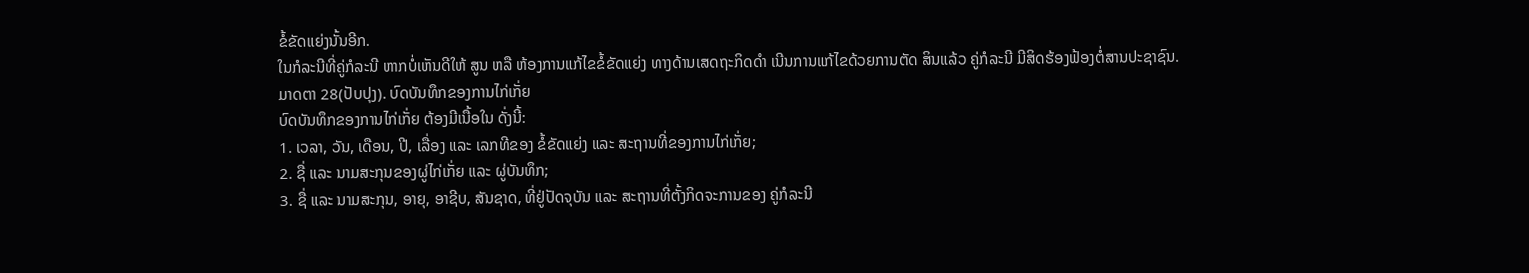ຂໍ້ຂັດແຍ່ງນັ້ນອີກ.
ໃນກໍລະນີທີ່ຄູ່ກໍລະນີ ຫາກບໍ່ເຫັນດີໃຫ້ ສູນ ຫລື ຫ້ອງການແກ້ໄຂຂໍ້ຂັດແຍ່ງ ທາງດ້ານເສດຖະກິດດຳ ເນີນການແກ້ໄຂດ້ວຍການຕັດ ສິນແລ້ວ ຄູ່ກໍລະນີ ມີສິດຮ້ອງຟ້ອງຕໍ່ສານປະຊາຊົນ.
ມາດຕາ 28(ປັບປຸງ). ບົດບັນທຶກຂອງການໄກ່ເກັ່ຍ
ບົດບັນທຶກຂອງການໄກ່ເກັ່ຍ ຕ້ອງມີເນື້ອໃນ ດັ່ງນີ້:
1. ເວລາ, ວັນ, ເດືອນ, ປີ, ເລື່ອງ ແລະ ເລກທີຂອງ ຂໍ້ຂັດແຍ່ງ ແລະ ສະຖານທີ່ຂອງການໄກ່ເກັ່ຍ;
2. ຊື່ ແລະ ນາມສະກຸນຂອງຜູ່ໄກ່ເກັ່ຍ ແລະ ຜູ່ບັນທຶກ;
3. ຊື່ ແລະ ນາມສະກຸນ, ອາຍຸ, ອາຊີບ, ສັນຊາດ, ທີ່ຢູ່ປັດຈຸບັນ ແລະ ສະຖານທີ່ຕັ້ງກິດຈະການຂອງ ຄູ່ກໍລະນີ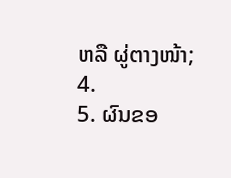ຫລື ຜູ່ຕາງໜ້າ;
4.
5. ຜົນຂອ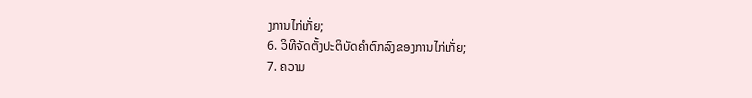ງການໄກ່ເກັ່ຍ;
6. ວິທີຈັດຕັ້ງປະຕິບັດຄຳຕົກລົງຂອງການໄກ່ເກັ່ຍ;
7. ຄວາມ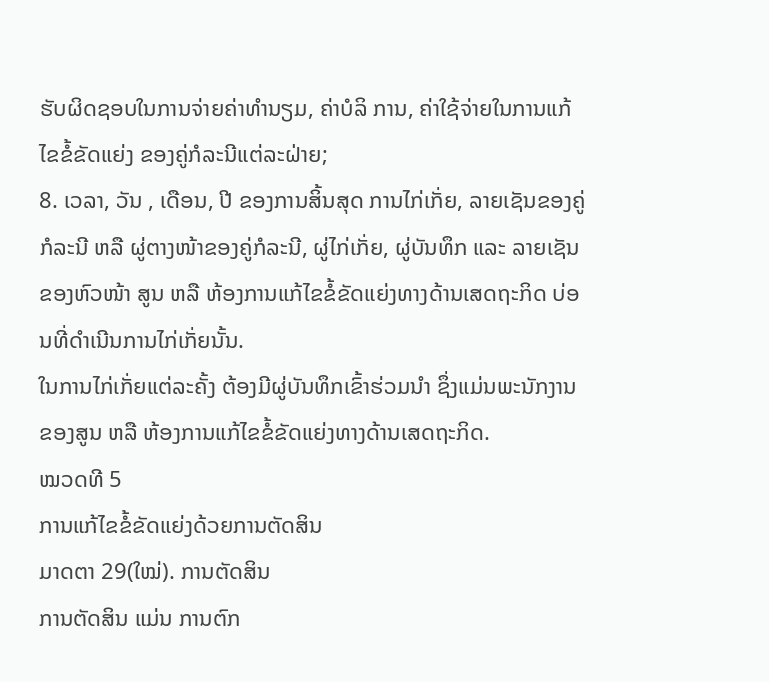ຮັບຜິດຊອບໃນການຈ່າຍຄ່າທຳນຽມ, ຄ່າບໍລິ ການ, ຄ່າໃຊ້ຈ່າຍໃນການແກ້ໄຂຂໍ້ຂັດແຍ່ງ ຂອງຄູ່ກໍລະນີແຕ່ລະຝ່າຍ;
8. ເວລາ, ວັນ , ເດືອນ, ປີ ຂອງການສິ້ນສຸດ ການໄກ່ເກັ່ຍ, ລາຍເຊັນຂອງຄູ່ກໍລະນີ ຫລື ຜູ່ຕາງໜ້າຂອງຄູ່ກໍລະນີ, ຜູ່ໄກ່ເກັ່ຍ, ຜູ່ບັນທຶກ ແລະ ລາຍເຊັນຂອງຫົວໜ້າ ສູນ ຫລື ຫ້ອງການແກ້ໄຂຂໍ້ຂັດແຍ່ງທາງດ້ານເສດຖະກິດ ບ່ອນທີ່ດຳເນີນການໄກ່ເກັ່ຍນັ້ນ.
ໃນການໄກ່ເກັ່ຍແຕ່ລະຄັ້ງ ຕ້ອງມີຜູ່ບັນທຶກເຂົ້າຮ່ວມນຳ ຊຶ່ງແມ່ນພະນັກງານ ຂອງສູນ ຫລື ຫ້ອງການແກ້ໄຂຂໍ້ຂັດແຍ່ງທາງດ້ານເສດຖະກິດ.
ໝວດທີ 5
ການແກ້ໄຂຂໍ້ຂັດແຍ່ງດ້ວຍການຕັດສິນ
ມາດຕາ 29(ໃໝ່). ການຕັດສິນ
ການຕັດສິນ ແມ່ນ ການຕົກ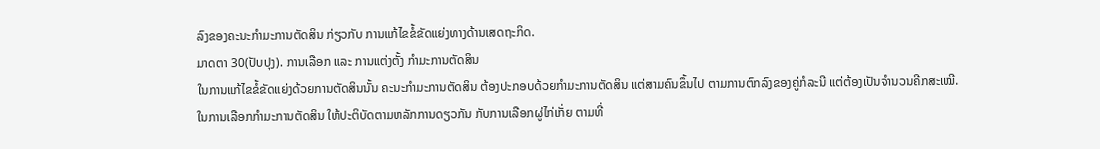ລົງຂອງຄະນະກຳມະການຕັດສິນ ກ່ຽວກັບ ການແກ້ໄຂຂໍ້ຂັດແຍ່ງທາງດ້ານເສດຖະກິດ.
ມາດຕາ 30(ປັບປຸງ). ການເລືອກ ແລະ ການແຕ່ງຕັ້ງ ກຳມະການຕັດສິນ
ໃນການແກ້ໄຂຂໍ້ຂັດແຍ່ງດ້ວຍການຕັດສິນນັ້ນ ຄະນະກຳມະການຕັດສິນ ຕ້ອງປະກອບດ້ວຍກຳມະການຕັດສິນ ແຕ່ສາມຄົນຂຶ້ນໄປ ຕາມການຕົກລົງຂອງຄູ່ກໍລະນີ ແຕ່ຕ້ອງເປັນຈຳນວນຄີກສະເໝີ.
ໃນການເລືອກກຳມະການຕັດສິນ ໃຫ້ປະຕິບັດຕາມຫລັກການດຽວກັນ ກັບການເລືອກຜູ່ໄກ່ເກັ່ຍ ຕາມທີ່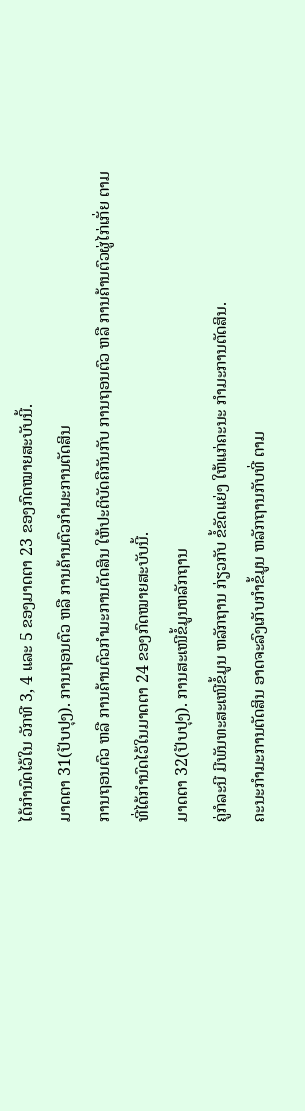ໄດ້ກຳນົດໄວ້ໃນ ວັກທີ 3, 4 ແລະ 5 ຂອງມາດຕາ 23 ຂອງກົດໝາຍສະບັບນີ້.
ມາດຕາ 31(ປັບປຸງ). ການຖອນຕົວ ຫລື ການຄ້ານຕົວກຳມະການຕັດສິນ
ການຖອນຕົວ ຫລື ການຄ້ານຕົວກຳມະການຕັດສິນ ໃຫ້ປະຕິບັດຄືກັນກັບ ການຖອນຕົວ ຫລື ການຄ້ານຕົວຜູ່ໄກ່ເກັ່ຍ ຕາມທີ່ໄດ້ກຳນົດໄວ້ໃນມາດຕາ 24 ຂອງກົດໝາຍສະບັບນີ້.
ມາດຕາ 32(ປັບປຸງ). ການສະເໜີຂໍ້ມູນຫລັກຖານ
ຄູ່ກໍລະນີ ມີພັນທະສະເໜີຂໍ້ມູນ ຫລັກຖານ ກ່ຽວກັບ ຂໍ້ຂັດແຍ່ງ ໃຫ້ແກ່ຄະນະ ກຳມະການຕັດສິນ.
ຄະນະກຳມະການຕັດສິນ ອາດຈະລົງເກັບກຳຂໍ້ມູນ ຫລັກຖານກັບທີ່ ຕາມ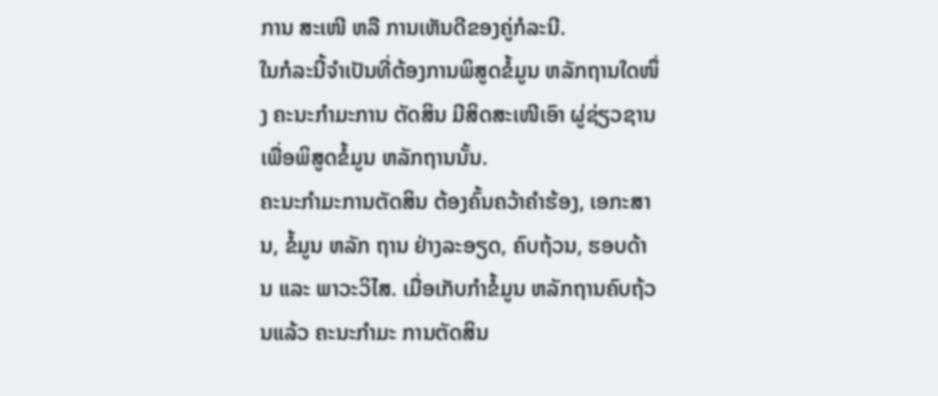ການ ສະເໜີ ຫລື ການເຫັນດີຂອງຄູ່ກໍລະນີ.
ໃນກໍລະນີ້ຈຳເປັນທີ່ຕ້ອງການພິສູດຂໍ້ມູນ ຫລັກຖານໃດໜຶ່ງ ຄະນະກຳມະການ ຕັດສິນ ມີສິດສະເໜີເອົາ ຜູ່ຊ່ຽວຊານ ເພື່ອພິສູດຂໍ້ມູນ ຫລັກຖານນັ້ນ.
ຄະນະກຳມະການຕັດສິນ ຕ້ອງຄົ້ນຄວ້າຄໍາຮ້ອງ, ເອກະສານ, ຂໍ້ມູນ ຫລັກ ຖານ ຢ່າງລະອຽດ, ຄົບຖ້ວນ, ຮອບດ້ານ ແລະ ພາວະວິໄສ. ເມື່ອເກັບກຳຂໍ້ມູນ ຫລັກຖານຄົບຖ້ວນແລ້ວ ຄະນະກຳມະ ການຕັດສິນ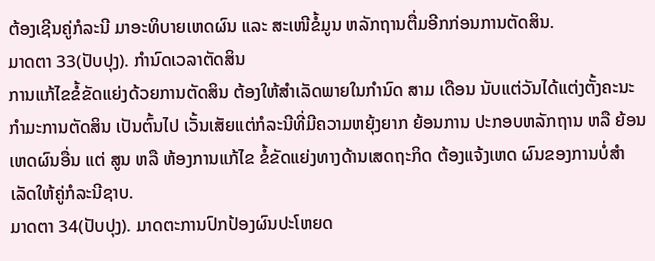ຕ້ອງເຊີນຄູ່ກໍລະນີ ມາອະທິບາຍເຫດຜົນ ແລະ ສະເໜີຂໍ້ມູນ ຫລັກຖານຕື່ມອີກກ່ອນການຕັດສິນ.
ມາດຕາ 33(ປັບປຸງ). ກໍານົດເວລາຕັດສິນ
ການແກ້ໄຂຂໍ້ຂັດແຍ່ງດ້ວຍການຕັດສິນ ຕ້ອງໃຫ້ສຳເລັດພາຍໃນກຳນົດ ສາມ ເດືອນ ນັບແຕ່ວັນໄດ້ແຕ່ງຕັ້ງຄະນະກຳມະການຕັດສິນ ເປັນຕົ້ນໄປ ເວັ້ນເສັຍແຕ່ກໍລະນີທີ່ມີຄວາມຫຍຸ້ງຍາກ ຍ້ອນການ ປະກອບຫລັກຖານ ຫລື ຍ້ອນເຫດຜົນອື່ນ ແຕ່ ສູນ ຫລື ຫ້ອງການແກ້ໄຂ ຂໍ້ຂັດແຍ່ງທາງດ້ານເສດຖະກິດ ຕ້ອງແຈ້ງເຫດ ຜົນຂອງການບໍ່ສຳເລັດໃຫ້ຄູ່ກໍລະນີຊາບ.
ມາດຕາ 34(ປັບປຸງ). ມາດຕະການປົກປ້ອງຜົນປະໂຫຍດ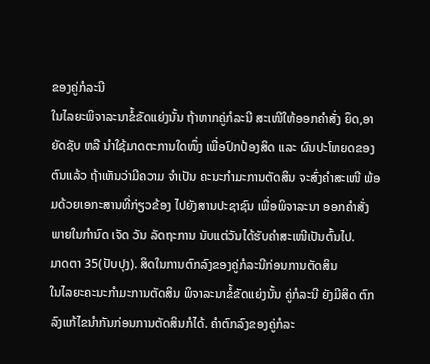ຂອງຄູ່ກໍລະນີ
ໃນໄລຍະພິຈາລະນາຂໍ້ຂັດແຍ່ງນັ້ນ ຖ້າຫາກຄູ່ກໍລະນີ ສະເໜີໃຫ້ອອກຄຳສັ່ງ ຍຶດ,ອາຍັດຊັບ ຫລື ນໍາໃຊ້ມາດຕະການໃດໜຶ່ງ ເພື່ອປົກປ້ອງສິດ ແລະ ຜົນປະໂຫຍດຂອງຕົນແລ້ວ ຖ້າເຫັນວ່າມີຄວາມ ຈຳເປັນ ຄະນະກຳມະການຕັດສິນ ຈະສົ່ງຄຳສະເໜີ ພ້ອມດ້ວຍເອກະສານທີ່ກ່ຽວຂ້ອງ ໄປຍັງສານປະຊາຊົນ ເພື່ອພິຈາລະນາ ອອກຄຳສັ່ງ ພາຍໃນກຳນົດ ເຈັດ ວັນ ລັດຖະການ ນັບແຕ່ວັນໄດ້ຮັບຄຳສະເໜີເປັນຕົ້ນໄປ.
ມາດຕາ 35(ປັບປຸງ). ສິດໃນການຕົກລົງຂອງຄູ່ກໍລະນີກ່ອນການຕັດສິນ
ໃນໄລຍະຄະນະກຳມະການຕັດສິນ ພິຈາລະນາຂໍ້ຂັດແຍ່ງນັ້ນ ຄູ່ກໍລະນີ ຍັງມີສິດ ຕົກລົງແກ້ໄຂນຳກັນກ່ອນການຕັດສິນກໍໄດ້. ຄຳຕົກລົງຂອງຄູ່ກໍລະ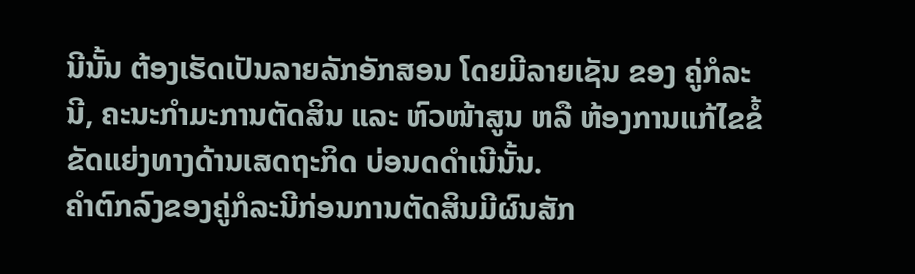ນີນັ້ນ ຕ້ອງເຮັດເປັນລາຍລັກອັກສອນ ໂດຍມີລາຍເຊັນ ຂອງ ຄູ່ກໍລະນີ, ຄະນະກຳມະການຕັດສິນ ແລະ ຫົວໜ້າສູນ ຫລື ຫ້ອງການແກ້ໄຂຂໍ້ຂັດແຍ່ງທາງດ້ານເສດຖະກິດ ບ່ອນດດໍາເນີນັ້ນ.
ຄຳຕົກລົງຂອງຄູ່ກໍລະນີກ່ອນການຕັດສິນມີຜົນສັກ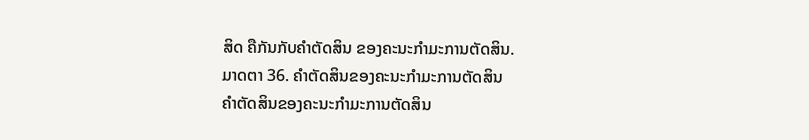ສິດ ຄືກັນກັບຄຳຕັດສິນ ຂອງຄະນະກຳມະການຕັດສິນ.
ມາດຕາ 36. ຄຳຕັດສິນຂອງຄະນະກຳມະການຕັດສິນ
ຄຳຕັດສິນຂອງຄະນະກຳມະການຕັດສິນ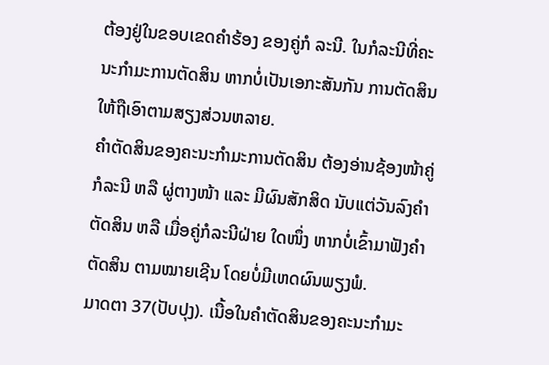ຕ້ອງຢູ່ໃນຂອບເຂດຄຳຮ້ອງ ຂອງຄູ່ກໍ ລະນີ. ໃນກໍລະນີທີ່ຄະນະກຳມະການຕັດສິນ ຫາກບໍ່ເປັນເອກະສັນກັນ ການຕັດສິນໃຫ້ຖືເອົາຕາມສຽງສ່ວນຫລາຍ.
ຄຳຕັດສິນຂອງຄະນະກຳມະການຕັດສິນ ຕ້ອງອ່ານຊ້ອງໜ້າຄູ່ກໍລະນີ ຫລື ຜູ່ຕາງໜ້າ ແລະ ມີຜົນສັກສິດ ນັບແຕ່ວັນລົງຄຳຕັດສິນ ຫລື ເມື່ອຄູ່ກໍລະນີຝ່າຍ ໃດໜຶ່ງ ຫາກບໍ່ເຂົ້າມາຟັງຄຳຕັດສິນ ຕາມໝາຍເຊີນ ໂດຍບໍ່ມີເຫດຜົນພຽງພໍ.
ມາດຕາ 37(ປັບປຸງ). ເນື້ອໃນຄຳຕັດສິນຂອງຄະນະກຳມະ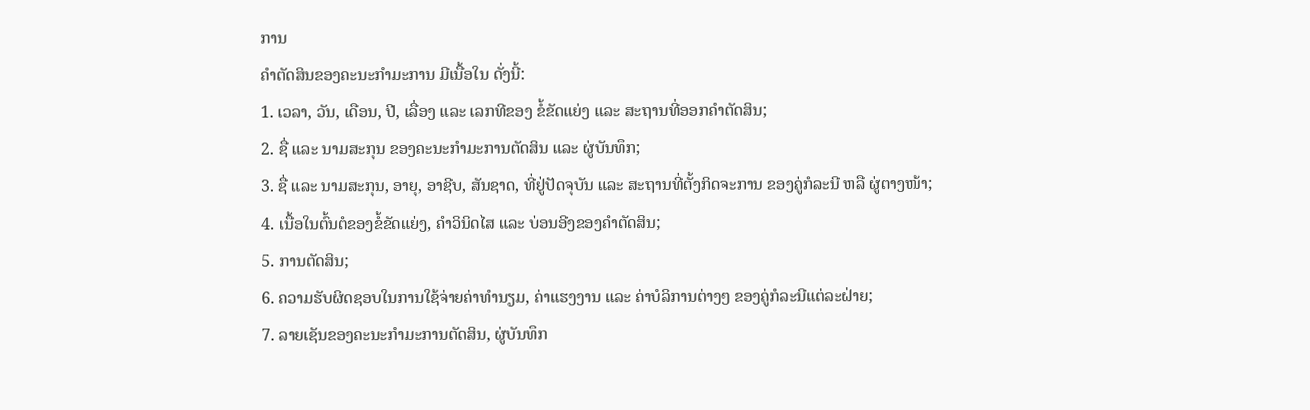ການ
ຄຳຕັດສິນຂອງຄະນະກຳມະການ ມີເນື້ອໃນ ດັ່ງນີ້:
1. ເວລາ, ວັນ, ເດືອນ, ປີ, ເລື່ອງ ແລະ ເລກທີຂອງ ຂໍ້ຂັດແຍ່ງ ແລະ ສະຖານທີ່ອອກຄຳຕັດສິນ;
2. ຊື່ ແລະ ນາມສະກຸນ ຂອງຄະນະກຳມະການຕັດສິນ ແລະ ຜູ່ບັນທຶກ;
3. ຊື່ ແລະ ນາມສະກຸນ, ອາຍຸ, ອາຊີບ, ສັນຊາດ, ທີ່ຢູ່ປັດຈຸບັນ ແລະ ສະຖານທີ່ຕັ້ງກິດຈະການ ຂອງຄູ່ກໍລະນີ ຫລື ຜູ່ຕາງໜ້າ;
4. ເນື້ອໃນຕົ້ນຕໍຂອງຂໍ້ຂັດແຍ່ງ, ຄຳວິນິດໄສ ແລະ ບ່ອນອີງຂອງຄຳຕັດສິນ;
5. ການຕັດສິນ;
6. ຄວາມຮັບຜິດຊອບໃນການໃຊ້ຈ່າຍຄ່າທຳນຽມ, ຄ່າແຮງງານ ແລະ ຄ່າບໍລິການຕ່າງໆ ຂອງຄູ່ກໍລະນີແຕ່ລະຝ່າຍ;
7. ລາຍເຊັນຂອງຄະນະກຳມະການຕັດສິນ, ຜູ່ບັນທຶກ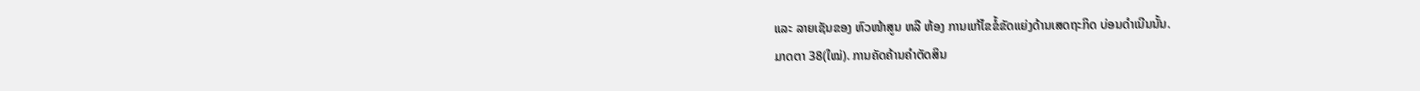ແລະ ລາຍເຊັນຂອງ ຫົວໜ້າສູນ ຫລື ຫ້ອງ ການແກ້ໄຂຂໍ້ຂັດແຍ່ງດ້ານເສດຖະກິດ ບ່ອນດຳເນີນນັ້ນ.
ມາດຕາ 38(ໃໝ່). ການຄັດຄ້ານຄຳຕັດສິນ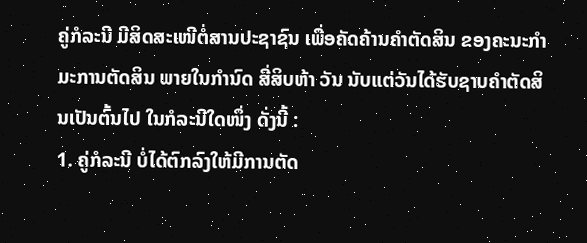ຄູ່ກໍລະນີ ມີສິດສະເໜີຕໍ່ສານປະຊາຊົນ ເພື່ອຄັດຄ້ານຄຳຕັດສິນ ຂອງຄະນະກຳມະການຕັດສິນ ພາຍໃນກຳນົດ ສີ່ສິບຫ້າ ວັນ ນັບແຕ່ວັນໄດ້ຮັບຊາບຄຳຕັດສິນເປັນຕົ້ນໄປ ໃນກໍລະນີໃດໜຶ່ງ ດັ່ງນີ້ :
1. ຄູ່ກໍລະນີ ບໍ່ໄດ້ຕົກລົງໃຫ້ມີການຕັດ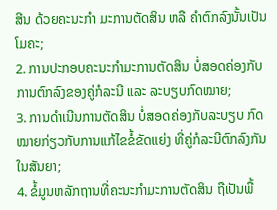ສີນ ດ້ວຍຄະນະກຳ ມະການຕັດສິນ ຫລື ຄຳຕົກລົງນັ້ນເປັນໂມຄະ;
2. ການປະກອບຄະນະກຳມະການຕັດສິນ ບໍ່ສອດຄ່ອງກັບ ການຕົກລົງຂອງຄູ່ກໍລະນີ ແລະ ລະບຽບກົດໝາຍ;
3. ການດຳເນີນການຕັດສິນ ບໍ່ສອດຄ່ອງກັບລະບຽບ ກົດໝາຍກ່ຽວກັບການແກ້ໄຂຂໍ້ຂັດແຍ່ງ ທີ່ຄູ່ກໍລະນີຕົກລົງກັນໃນສັນຍາ;
4. ຂໍ້ມູນຫລັກຖານທີ່ຄະນະກຳມະການຕັດສິນ ຖືເປັນພື້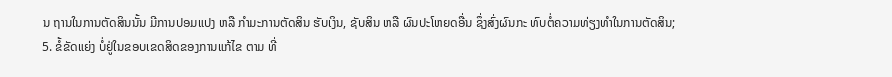ນ ຖານໃນການຕັດສິນນັ້ນ ມີການປອມແປງ ຫລື ກຳມະການຕັດສິນ ຮັບເງິນ, ຊັບສິນ ຫລື ຜົນປະໂຫຍດອື່ນ ຊຶ່ງສົ່ງຜົນກະ ທົບຕໍ່ຄວາມທ່ຽງທຳໃນການຕັດສິນ;
5. ຂໍ້ຂັດແຍ່ງ ບໍ່ຢູ່ໃນຂອບເຂດສິດຂອງການແກ້ໄຂ ຕາມ ທີ່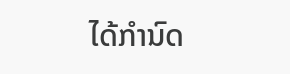ໄດ້ກຳນົດ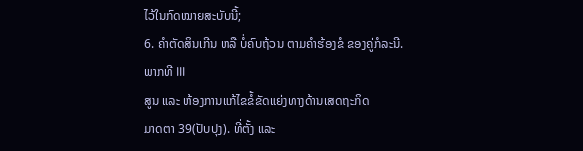ໄວ້ໃນກົດໝາຍສະບັບນີ້;
6. ຄຳຕັດສິນເກີນ ຫລື ບໍ່ຄົບຖ້ວນ ຕາມຄຳຮ້ອງຂໍ ຂອງຄູ່ກໍລະນີ.
ພາກທີ III
ສູນ ແລະ ຫ້ອງການແກ້ໄຂຂໍ້ຂັດແຍ່ງທາງດ້ານເສດຖະກິດ
ມາດຕາ 39(ປັບປຸງ). ທີ່ຕັ້ງ ແລະ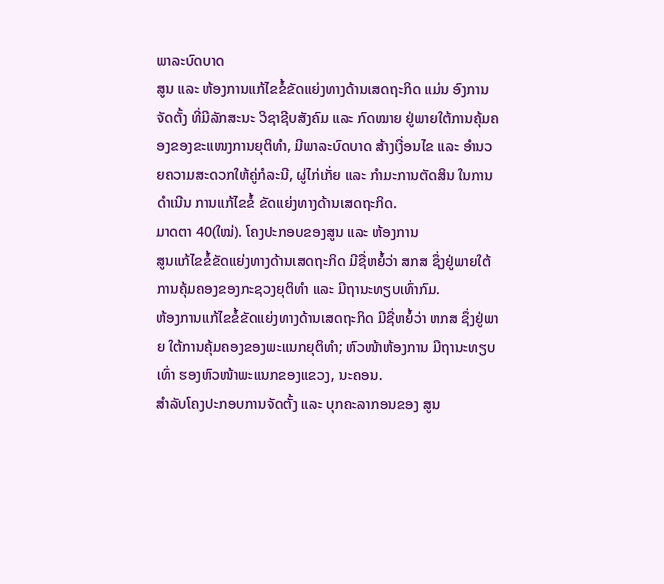ພາລະບົດບາດ
ສູນ ແລະ ຫ້ອງການແກ້ໄຂຂໍ້ຂັດແຍ່ງທາງດ້ານເສດຖະກິດ ແມ່ນ ອົງການ ຈັດຕັ້ງ ທີ່ມີລັກສະນະ ວິຊາຊີບສັງຄົມ ແລະ ກົດໝາຍ ຢູ່ພາຍໃຕ້ການຄຸ້ມຄອງຂອງຂະແໜງການຍຸຕິທຳ, ມີພາລະບົດບາດ ສ້າງເງື່ອນໄຂ ແລະ ອຳນວຍຄວາມສະດວກໃຫ້ຄູ່ກໍລະນີ, ຜູ່ໄກ່ເກັ່ຍ ແລະ ກຳມະການຕັດສິນ ໃນການດຳເນີນ ການແກ້ໄຂຂໍ້ ຂັດແຍ່ງທາງດ້ານເສດຖະກິດ.
ມາດຕາ 40(ໃໝ່). ໂຄງປະກອບຂອງສູນ ແລະ ຫ້ອງການ
ສູນແກ້ໄຂຂໍ້ຂັດແຍ່ງທາງດ້ານເສດຖະກິດ ມີຊື່ຫຍໍ້ວ່າ ສກສ ຊຶ່ງຢູ່ພາຍໃຕ້ ການຄຸ້ມຄອງຂອງກະຊວງຍຸຕິທຳ ແລະ ມີຖານະທຽບເທົ່າກົມ.
ຫ້ອງການແກ້ໄຂຂໍ້ຂັດແຍ່ງທາງດ້ານເສດຖະກິດ ມີຊື່ຫຍໍ້ວ່າ ຫກສ ຊຶ່ງຢູ່ພາຍ ໃຕ້ການຄຸ້ມຄອງຂອງພະແນກຍຸຕິທຳ; ຫົວໜ້າຫ້ອງການ ມີຖານະທຽບເທົ່າ ຮອງຫົວໜ້າພະແນກຂອງແຂວງ, ນະຄອນ.
ສຳລັບໂຄງປະກອບການຈັດຕັ້ງ ແລະ ບຸກຄະລາກອນຂອງ ສູນ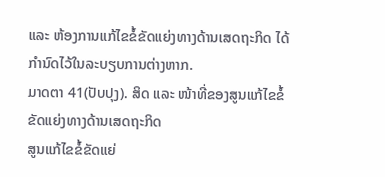ແລະ ຫ້ອງການແກ້ໄຂຂໍ້ຂັດແຍ່ງທາງດ້ານເສດຖະກິດ ໄດ້ກຳນົດໄວ້ໃນລະບຽບການຕ່າງຫາກ.
ມາດຕາ 41(ປັບປຸງ). ສິດ ແລະ ໜ້າທີ່ຂອງສູນແກ້ໄຂຂໍ້ຂັດແຍ່ງທາງດ້ານເສດຖະກິດ
ສູນແກ້ໄຂຂໍ້ຂັດແຍ່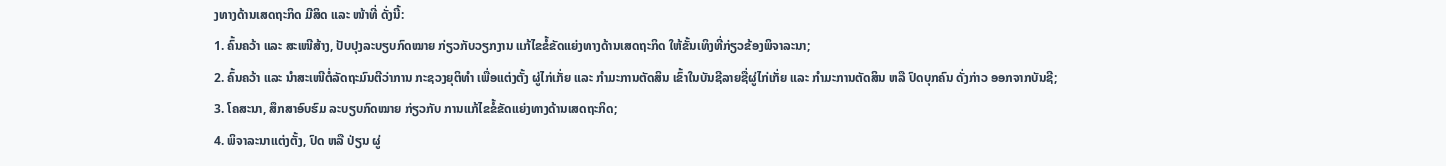ງທາງດ້ານເສດຖະກິດ ມີສິດ ແລະ ໜ້າທີ່ ດັ່ງນີ້:
1. ຄົ້ນຄວ້າ ແລະ ສະເໜີສ້າງ, ປັບປຸງລະບຽບກົດໝາຍ ກ່ຽວກັບວຽກງານ ແກ້ໄຂຂໍ້ຂັດແຍ່ງທາງດ້ານເສດຖະກິດ ໃຫ້ຂັ້ນເທິງທີ່ກ່ຽວຂ້ອງພິຈາລະນາ;
2. ຄົ້ນຄວ້າ ແລະ ນຳສະເໜີຕໍ່ລັດຖະມົນຕີວ່າການ ກະຊວງຍຸຕິທຳ ເພື່ອແຕ່ງຕັ້ງ ຜູ່ໄກ່ເກັ່ຍ ແລະ ກຳມະການຕັດສິນ ເຂົ້າໃນບັນຊີລາຍຊື່ຜູ່ໄກ່ເກັ່ຍ ແລະ ກຳມະການຕັດສິນ ຫລື ປົດບຸກຄົນ ດັ່ງກ່າວ ອອກຈາກບັນຊີ;
3. ໂຄສະນາ, ສຶກສາອົບຮົມ ລະບຽບກົດໝາຍ ກ່ຽວກັບ ການແກ້ໄຂຂໍ້ຂັດແຍ່ງທາງດ້ານເສດຖະກິດ;
4. ພິຈາລະນາແຕ່ງຕັ້ງ, ປົດ ຫລື ປ່ຽນ ຜູ່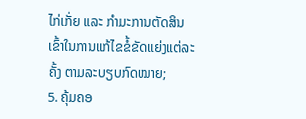ໄກ່ເກັ່ຍ ແລະ ກຳມະການຕັດສິນ ເຂົ້າໃນການແກ້ໄຂຂໍ້ຂັດແຍ່ງແຕ່ລະຄັ້ງ ຕາມລະບຽບກົດໝາຍ;
5. ຄຸ້ມຄອ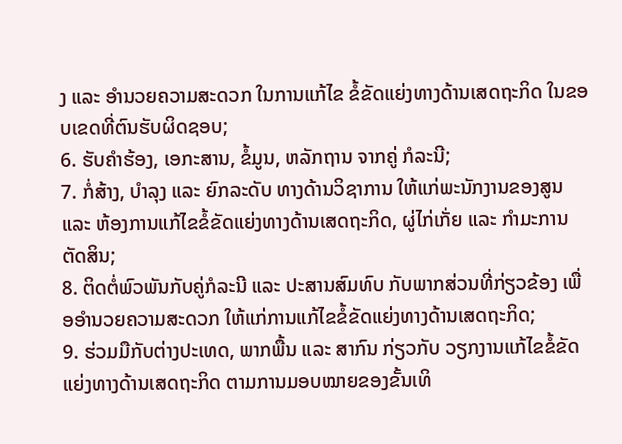ງ ແລະ ອຳນວຍຄວາມສະດວກ ໃນການແກ້ໄຂ ຂໍ້ຂັດແຍ່ງທາງດ້ານເສດຖະກິດ ໃນຂອບເຂດທີ່ຕົນຮັບຜິດຊອບ;
6. ຮັບຄຳຮ້ອງ, ເອກະສານ, ຂໍ້ມູນ, ຫລັກຖານ ຈາກຄູ່ ກໍລະນີ;
7. ກໍ່ສ້າງ, ບຳລຸງ ແລະ ຍົກລະດັບ ທາງດ້ານວິຊາການ ໃຫ້ແກ່ພະນັກງານຂອງສູນ ແລະ ຫ້ອງການແກ້ໄຂຂໍ້ຂັດແຍ່ງທາງດ້ານເສດຖະກິດ, ຜູ່ໄກ່ເກັ່ຍ ແລະ ກຳມະການຕັດສິນ;
8. ຕິດຕໍ່ພົວພັນກັບຄູ່ກໍລະນີ ແລະ ປະສານສົມທົບ ກັບພາກສ່ວນທີ່ກ່ຽວຂ້ອງ ເພື່ອອຳນວຍຄວາມສະດວກ ໃຫ້ແກ່ການແກ້ໄຂຂໍ້ຂັດແຍ່ງທາງດ້ານເສດຖະກິດ;
9. ຮ່ວມມືກັບຕ່າງປະເທດ, ພາກພື້ນ ແລະ ສາກົນ ກ່ຽວກັບ ວຽກງານແກ້ໄຂຂໍ້ຂັດແຍ່ງທາງດ້ານເສດຖະກິດ ຕາມການມອບໝາຍຂອງຂັ້ນເທິ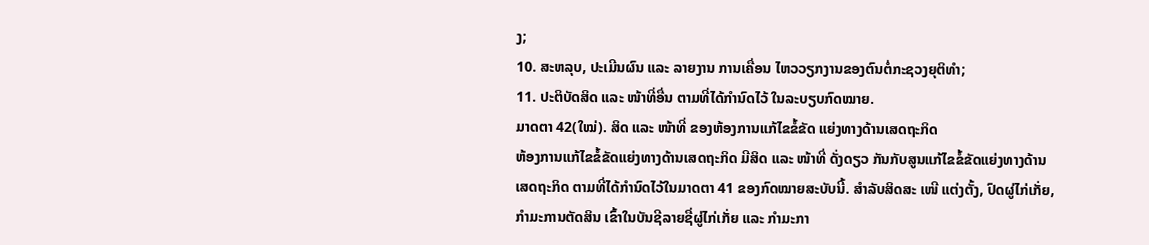ງ;
10. ສະຫລຸບ, ປະເມີນຜົນ ແລະ ລາຍງານ ການເຄື່ອນ ໄຫວວຽກງານຂອງຕົນຕໍ່ກະຊວງຍຸຕິທຳ;
11. ປະຕິບັດສິດ ແລະ ໜ້າທີ່ອື່ນ ຕາມທີ່ໄດ້ກຳນົດໄວ້ ໃນລະບຽບກົດໝາຍ.
ມາດຕາ 42(ໃໝ່). ສິດ ແລະ ໜ້າທີ່ ຂອງຫ້ອງການແກ້ໄຂຂໍ້ຂັດ ແຍ່ງທາງດ້ານເສດຖະກິດ
ຫ້ອງການແກ້ໄຂຂໍ້ຂັດແຍ່ງທາງດ້ານເສດຖະກິດ ມີສິດ ແລະ ໜ້າທີ່ ດັ່ງດຽວ ກັນກັບສູນແກ້ໄຂຂໍ້ຂັດແຍ່ງທາງດ້ານເສດຖະກິດ ຕາມທີ່ໄດ້ກຳນົດໄວ້ໃນມາດຕາ 41 ຂອງກົດໝາຍສະບັບນີ້. ສຳລັບສິດສະ ເໜີ ແຕ່ງຕັ້ງ, ປົດຜູ່ໄກ່ເກັ່ຍ, ກຳມະການຕັດສິນ ເຂົ້າໃນບັນຊີລາຍຊື່ຜູ່ໄກ່ເກັ່ຍ ແລະ ກຳມະກາ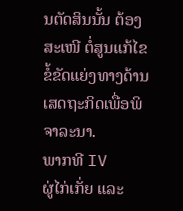ນຕັດສິນນັ້ນ ຕ້ອງສະເໜີ ຕໍ່ສູນແກ້ໄຂຂໍ້ຂັດແຍ່ງທາງດ້ານເສດຖະກິດເພື່ອພິຈາລະນາ.
ພາກທີ IV
ຜູ່ໄກ່ເກັ່ຍ ແລະ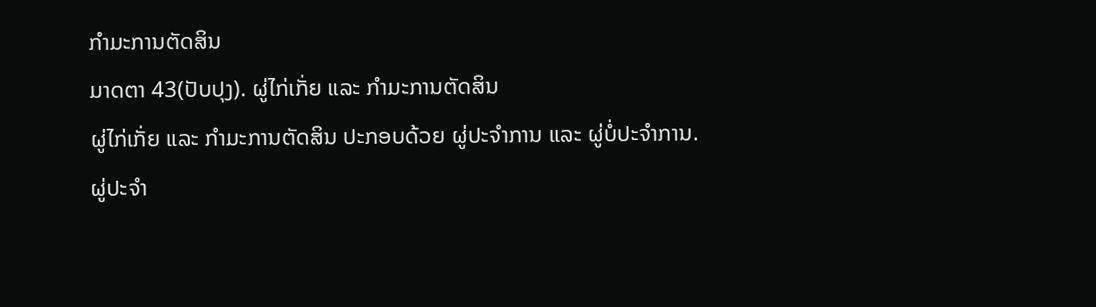ກຳມະການຕັດສິນ
ມາດຕາ 43(ປັບປຸງ). ຜູ່ໄກ່ເກັ່ຍ ແລະ ກຳມະການຕັດສິນ
ຜູ່ໄກ່ເກັ່ຍ ແລະ ກຳມະການຕັດສິນ ປະກອບດ້ວຍ ຜູ່ປະຈຳການ ແລະ ຜູ່ບໍ່ປະຈຳການ.
ຜູ່ປະຈຳ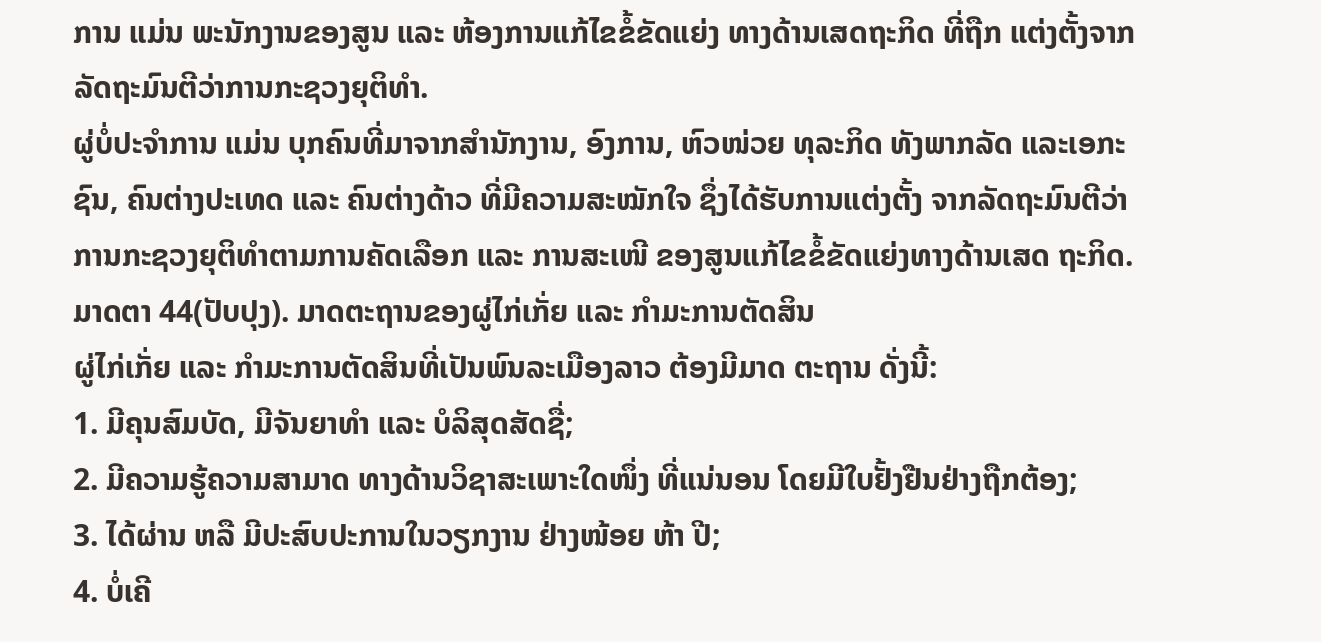ການ ແມ່ນ ພະນັກງານຂອງສູນ ແລະ ຫ້ອງການແກ້ໄຂຂໍ້ຂັດແຍ່ງ ທາງດ້ານເສດຖະກິດ ທີ່ຖືກ ແຕ່ງຕັ້ງຈາກ ລັດຖະມົນຕີວ່າການກະຊວງຍຸຕິທຳ.
ຜູ່ບໍ່ປະຈຳການ ແມ່ນ ບຸກຄົນທີ່ມາຈາກສຳນັກງານ, ອົງການ, ຫົວໜ່ວຍ ທຸລະກິດ ທັງພາກລັດ ແລະເອກະຊົນ, ຄົນຕ່າງປະເທດ ແລະ ຄົນຕ່າງດ້າວ ທີ່ມີຄວາມສະໝັກໃຈ ຊຶ່ງໄດ້ຮັບການແຕ່ງຕັ້ງ ຈາກລັດຖະມົນຕີວ່າການກະຊວງຍຸຕິທຳຕາມການຄັດເລືອກ ແລະ ການສະເໜີ ຂອງສູນແກ້ໄຂຂໍ້ຂັດແຍ່ງທາງດ້ານເສດ ຖະກິດ.
ມາດຕາ 44(ປັບປຸງ). ມາດຕະຖານຂອງຜູ່ໄກ່ເກັ່ຍ ແລະ ກຳມະການຕັດສິນ
ຜູ່ໄກ່ເກັ່ຍ ແລະ ກຳມະການຕັດສິນທີ່ເປັນພົນລະເມືອງລາວ ຕ້ອງມີມາດ ຕະຖານ ດັ່ງນີ້:
1. ມີຄຸນສົມບັດ, ມີຈັນຍາທຳ ແລະ ບໍລິສຸດສັດຊື່;
2. ມີຄວາມຮູ້ຄວາມສາມາດ ທາງດ້ານວິຊາສະເພາະໃດໜຶ່ງ ທີ່ແນ່ນອນ ໂດຍມີໃບຢັ້ງຢືນຢ່າງຖືກຕ້ອງ;
3. ໄດ້ຜ່ານ ຫລື ມີປະສົບປະການໃນວຽກງານ ຢ່າງໜ້ອຍ ຫ້າ ປີ;
4. ບໍ່ເຄີ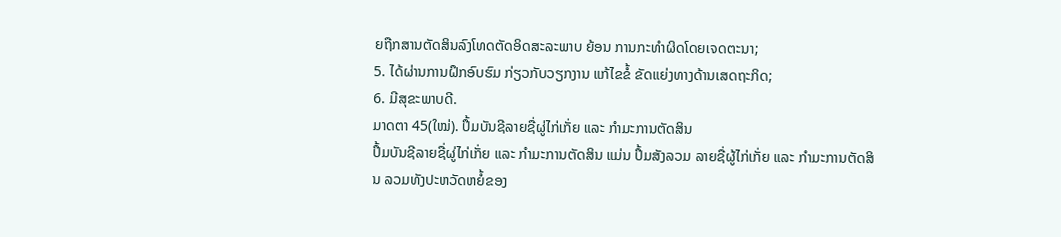ຍຖືກສານຕັດສິນລົງໂທດຕັດອິດສະລະພາບ ຍ້ອນ ການກະທຳຜິດໂດຍເຈດຕະນາ;
5. ໄດ້ຜ່ານການຝຶກອົບຮົມ ກ່ຽວກັບວຽກງານ ແກ້ໄຂຂໍ້ ຂັດແຍ່ງທາງດ້ານເສດຖະກິດ;
6. ມີສຸຂະພາບດີ.
ມາດຕາ 45(ໃໝ່). ປຶ້ມບັນຊີລາຍຊື່ຜູ່ໄກ່ເກັ່ຍ ແລະ ກຳມະການຕັດສິນ
ປຶ້ມບັນຊີລາຍຊື່ຜູ່ໄກ່ເກັ່ຍ ແລະ ກຳມະການຕັດສິນ ແມ່ນ ປຶ້ມສັງລວມ ລາຍຊື່ຜູ້ໄກ່ເກັ່ຍ ແລະ ກຳມະການຕັດສິນ ລວມທັງປະຫວັດຫຍໍ້ຂອງ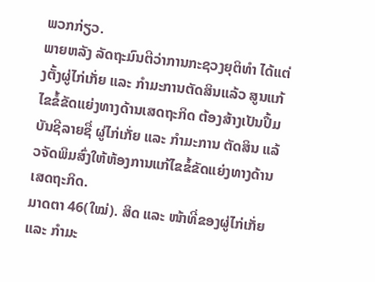ພວກກ່ຽວ.
ພາຍຫລັງ ລັດຖະມົນຕີວ່າການກະຊວງຍຸຕິທຳ ໄດ້ແຕ່ງຕັ້ງຜູ່ໄກ່ເກັ່ຍ ແລະ ກຳມະການຕັດສິນແລ້ວ ສູນແກ້ໄຂຂໍ້ຂັດແຍ່ງທາງດ້ານເສດຖະກິດ ຕ້ອງສ້າງເປັນປຶ້ມບັນຊີລາຍຊື່ ຜູ່ໄກ່ເກັ່ຍ ແລະ ກຳມະການ ຕັດສິນ ແລ້ວຈັດພິມສົ່ງໃຫ້ຫ້ອງການແກ້ໄຂຂໍ້ຂັດແຍ່ງທາງດ້ານເສດຖະກິດ.
ມາດຕາ 46(ໃໝ່). ສິດ ແລະ ໜ້າທີ່ຂອງຜູ່ໄກ່ເກັ່ຍ ແລະ ກຳມະ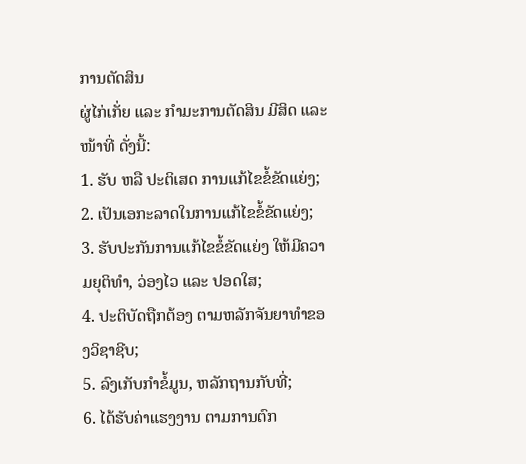ການຕັດສິນ
ຜູ່ໄກ່ເກັ່ຍ ແລະ ກຳມະການຕັດສິນ ມີສິດ ແລະ ໜ້າທີ່ ດັ່ງນີ້:
1. ຮັບ ຫລື ປະຕິເສດ ການແກ້ໄຂຂໍ້ຂັດແຍ່ງ;
2. ເປັນເອກະລາດໃນການແກ້ໄຂຂໍ້ຂັດແຍ່ງ;
3. ຮັບປະກັນການແກ້ໄຂຂໍ້ຂັດແຍ່ງ ໃຫ້ມີຄວາມຍຸຕິທຳ, ວ່ອງໄວ ແລະ ປອດໃສ;
4. ປະຕິບັດຖືກຕ້ອງ ຕາມຫລັກຈັນຍາທຳຂອງວິຊາຊີບ;
5. ລົງເກັບກຳຂໍ້ມູນ, ຫລັກຖານກັບທີ່;
6. ໄດ້ຮັບຄ່າແຮງງານ ຕາມການຕົກ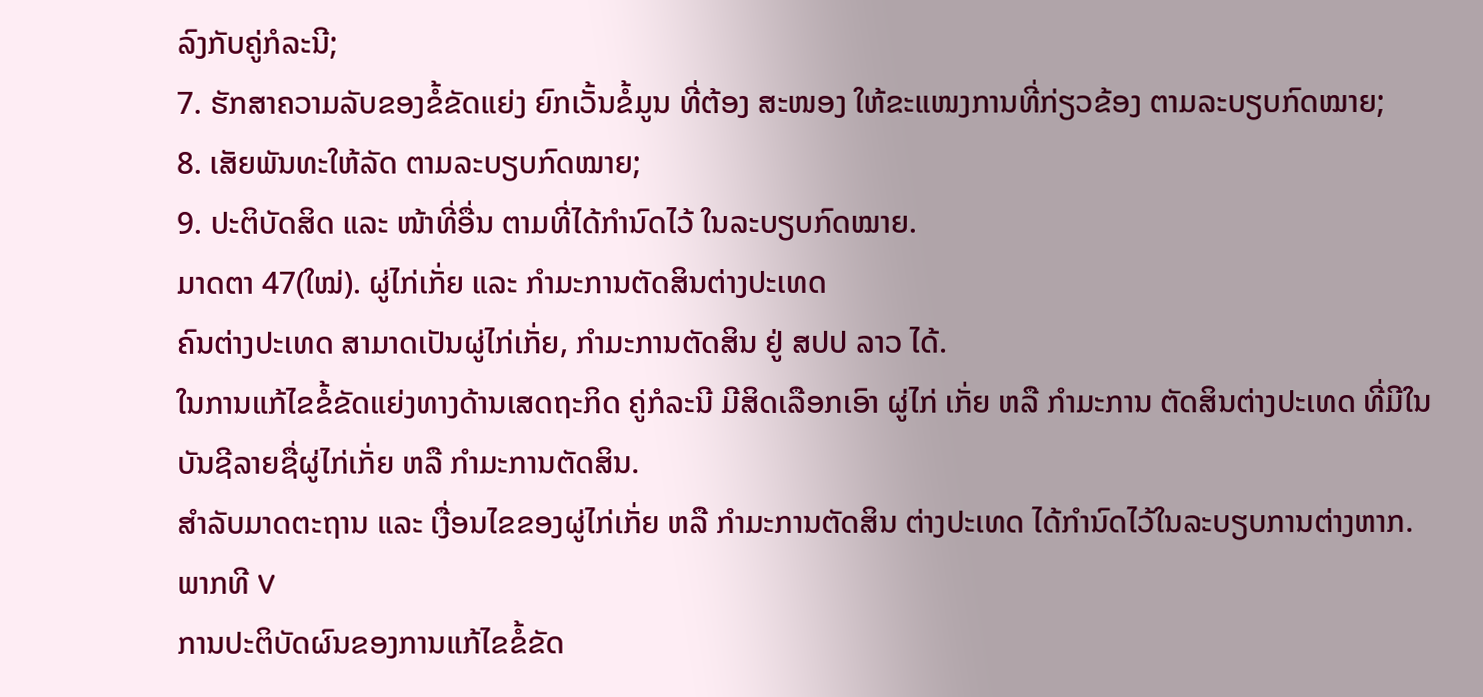ລົງກັບຄູ່ກໍລະນີ;
7. ຮັກສາຄວາມລັບຂອງຂໍ້ຂັດແຍ່ງ ຍົກເວັ້ນຂໍ້ມູນ ທີ່ຕ້ອງ ສະໜອງ ໃຫ້ຂະແໜງການທີ່ກ່ຽວຂ້ອງ ຕາມລະບຽບກົດໝາຍ;
8. ເສັຍພັນທະໃຫ້ລັດ ຕາມລະບຽບກົດໝາຍ;
9. ປະຕິບັດສິດ ແລະ ໜ້າທີ່ອື່ນ ຕາມທີ່ໄດ້ກຳນົດໄວ້ ໃນລະບຽບກົດໝາຍ.
ມາດຕາ 47(ໃໝ່). ຜູ່ໄກ່ເກັ່ຍ ແລະ ກຳມະການຕັດສິນຕ່າງປະເທດ
ຄົນຕ່າງປະເທດ ສາມາດເປັນຜູ່ໄກ່ເກັ່ຍ, ກຳມະການຕັດສິນ ຢູ່ ສປປ ລາວ ໄດ້.
ໃນການແກ້ໄຂຂໍ້ຂັດແຍ່ງທາງດ້ານເສດຖະກິດ ຄູ່ກໍລະນີ ມີສິດເລືອກເອົາ ຜູ່ໄກ່ ເກັ່ຍ ຫລື ກຳມະການ ຕັດສິນຕ່າງປະເທດ ທີ່ມີໃນບັນຊີລາຍຊື່ຜູ່ໄກ່ເກັ່ຍ ຫລື ກຳມະການຕັດສິນ.
ສຳລັບມາດຕະຖານ ແລະ ເງື່ອນໄຂຂອງຜູ່ໄກ່ເກັ່ຍ ຫລື ກຳມະການຕັດສິນ ຕ່າງປະເທດ ໄດ້ກຳນົດໄວ້ໃນລະບຽບການຕ່າງຫາກ.
ພາກທີ V
ການປະຕິບັດຜົນຂອງການແກ້ໄຂຂໍ້ຂັດ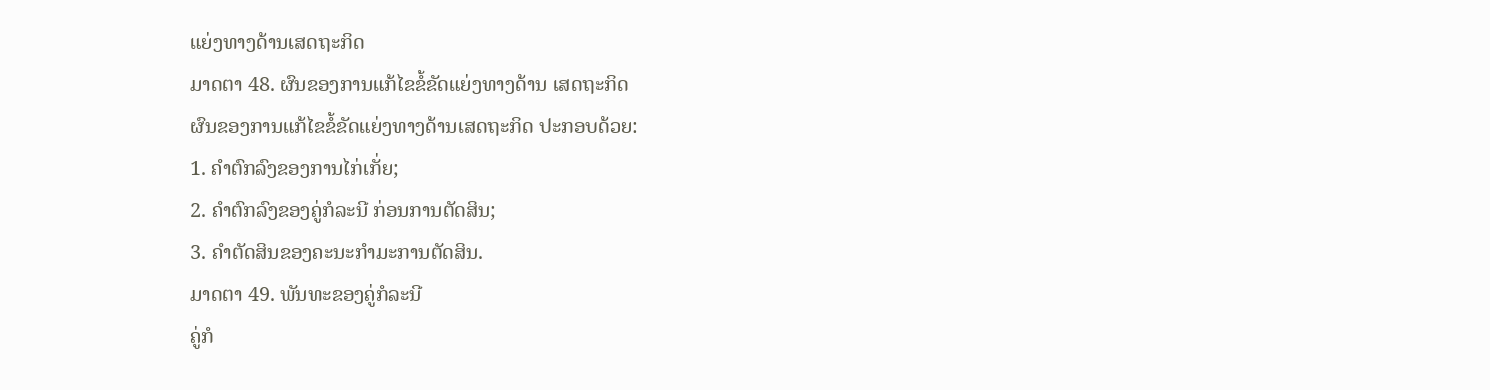ແຍ່ງທາງດ້ານເສດຖະກິດ
ມາດຕາ 48. ຜົນຂອງການແກ້ໄຂຂໍ້ຂັດແຍ່ງທາງດ້ານ ເສດຖະກິດ
ຜົນຂອງການແກ້ໄຂຂໍ້ຂັດແຍ່ງທາງດ້ານເສດຖະກິດ ປະກອບດ້ວຍ:
1. ຄຳຕົກລົງຂອງການໄກ່ເກັ່ຍ;
2. ຄຳຕົກລົງຂອງຄູ່ກໍລະນີ ກ່ອນການຕັດສິນ;
3. ຄຳຕັດສິນຂອງຄະນະກຳມະການຕັດສິນ.
ມາດຕາ 49. ພັນທະຂອງຄູ່ກໍລະນີ
ຄູ່ກໍ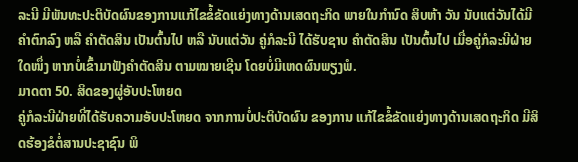ລະນີ ມີພັນທະປະຕິບັດຜົນຂອງການແກ້ໄຂຂໍ້ຂັດແຍ່ງທາງດ້ານເສດຖະກິດ ພາຍໃນກຳນົດ ສິບຫ້າ ວັນ ນັບແຕ່ວັນໄດ້ມີຄຳຕົກລົງ ຫລື ຄຳຕັດສິນ ເປັນຕົ້ນໄປ ຫລື ນັບແຕ່ວັນ ຄູ່ກໍລະນີ ໄດ້ຮັບຊາບ ຄຳຕັດສິນ ເປັນຕົ້ນໄປ ເມື່ອຄູ່ກໍລະນີຝ່າຍໃດໜຶ່ງ ຫາກບໍ່ເຂົ້າມາຟັງຄຳຕັດສິນ ຕາມໝາຍເຊີນ ໂດຍບໍ່ມີເຫດຜົນພຽງພໍ.
ມາດຕາ 50. ສິດຂອງຜູ່ອັບປະໂຫຍດ
ຄູ່ກໍລະນີຝ່າຍທີ່ໄດ້ຮັບຄວາມອັບປະໂຫຍດ ຈາກການບໍ່ປະຕິບັດຜົນ ຂອງການ ແກ້ໄຂຂໍ້ຂັດແຍ່ງທາງດ້ານເສດຖະກິດ ມີສິດຮ້ອງຂໍຕໍ່ສານປະຊາຊົນ ພິ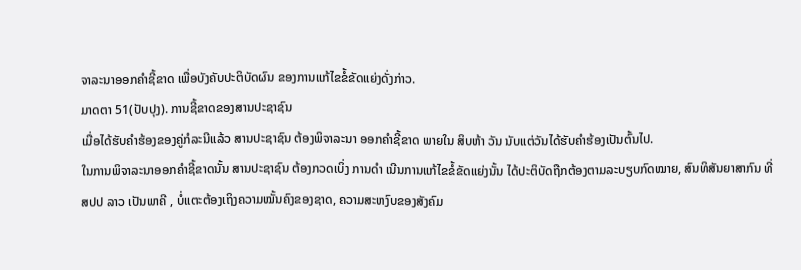ຈາລະນາອອກຄຳຊີ້ຂາດ ເພື່ອບັງຄັບປະຕິບັດຜົນ ຂອງການແກ້ໄຂຂໍ້ຂັດແຍ່ງດັ່ງກ່າວ.
ມາດຕາ 51(ປັບປຸງ). ການຊີ້ຂາດຂອງສານປະຊາຊົນ
ເມື່ອໄດ້ຮັບຄຳຮ້ອງຂອງຄູ່ກໍລະນີແລ້ວ ສານປະຊາຊົນ ຕ້ອງພິຈາລະນາ ອອກຄຳຊີ້ຂາດ ພາຍໃນ ສິບຫ້າ ວັນ ນັບແຕ່ວັນໄດ້ຮັບຄຳຮ້ອງເປັນຕົ້ນໄປ.
ໃນການພິຈາລະນາອອກຄຳຊີ້ຂາດນັ້ນ ສານປະຊາຊົນ ຕ້ອງກວດເບິ່ງ ການດຳ ເນີນການແກ້ໄຂຂໍ້ຂັດແຍ່ງນັ້ນ ໄດ້ປະຕິບັດຖືກຕ້ອງຕາມລະບຽບກົດໝາຍ, ສົນທິສັນຍາສາກົນ ທີ່ ສປປ ລາວ ເປັນພາຄີ , ບໍ່ແຕະຕ້ອງເຖິງຄວາມໝັ້ນຄົງຂອງຊາດ, ຄວາມສະຫງົບຂອງສັງຄົມ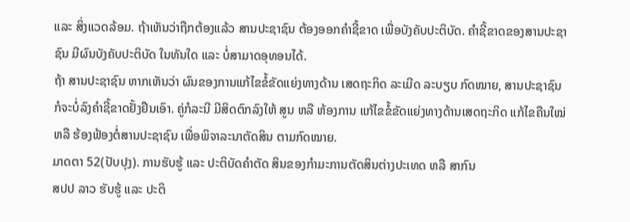ແລະ ສິ່ງແວດລ້ອມ. ຖ້າເຫັນວ່າຖືກຕ້ອງແລ້ວ ສານປະຊາຊົນ ຕ້ອງອອກຄຳຊີ້ຂາດ ເພື່ອບັງຄັບປະຕິບັດ. ຄຳຊີ້ຂາດຂອງສານປະຊາຊົນ ມີຜົນບັງຄັບປະຕິບັດ ໃນທັນໃດ ແລະ ບໍ່ສາມາດອຸທອນໄດ້.
ຖ້າ ສານປະຊາຊົນ ຫາກເຫັນວ່າ ຜົນຂອງການແກ້ໄຂຂໍ້ຂັດແຍ່ງທາງດ້ານ ເສດຖະກິດ ລະເມີດ ລະບຽບ ກົດໝາຍ, ສານປະຊາຊົນ ກໍຈະບໍ່ລົງຄຳຊີ້ຂາດຢັ້ງຢືນເອົາ. ຄູ່ກໍລະນີ ມີສິດຕົກລົງໃຫ້ ສູນ ຫລື ຫ້ອງການ ແກ້ໄຂຂໍ້ຂັດແຍ່ງທາງດ້ານເສດຖະກິດ ແກ້ໄຂຄືນໃໝ່ ຫລື ຮ້ອງຟ້ອງຕໍ່ສານປະຊາຊົນ ເພື່ອພິຈາລະນາຕັດສິນ ຕາມກົດໝາຍ.
ມາດຕາ 52(ປັບປຸງ). ການຮັບຮູ້ ແລະ ປະຕິບັດຄຳຕັດ ສິນຂອງກຳມະການຕັດສິນຕ່າງປະເທດ ຫລື ສາກົນ
ສປປ ລາວ ຮັບຮູ້ ແລະ ປະຕິ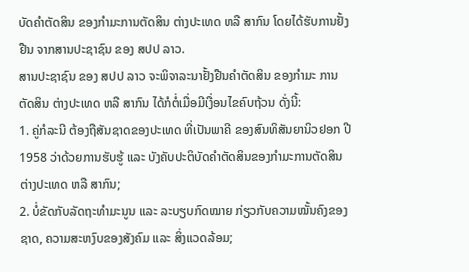ບັດຄຳຕັດສິນ ຂອງກຳມະການຕັດສິນ ຕ່າງປະເທດ ຫລື ສາກົນ ໂດຍໄດ້ຮັບການຢັ້ງຢືນ ຈາກສານປະຊາຊົນ ຂອງ ສປປ ລາວ.
ສານປະຊາຊົນ ຂອງ ສປປ ລາວ ຈະພິຈາລະນາຢັ້ງຢືນຄຳຕັດສິນ ຂອງກຳມະ ການຕັດສິນ ຕ່າງປະເທດ ຫລື ສາກົນ ໄດ້ກໍຕໍ່ເມື່ອມີເງື່ອນໄຂຄົບຖ້ວນ ດັ່ງນີ້:
1. ຄູ່ກໍລະນີ ຕ້ອງຖືສັນຊາດຂອງປະເທດ ທີ່ເປັນພາຄີ ຂອງສົນທິສັນຍານິວຢອກ ປີ 1958 ວ່າດ້ວຍການຮັບຮູ້ ແລະ ບັງຄັບປະຕິບັດຄຳຕັດສິນຂອງກຳມະການຕັດສິນຕ່າງປະເທດ ຫລື ສາກົນ;
2. ບໍ່ຂັດກັບລັດຖະທຳມະນູນ ແລະ ລະບຽບກົດໝາຍ ກ່ຽວກັບຄວາມໝັ້ນຄົງຂອງຊາດ, ຄວາມສະຫງົບຂອງສັງຄົມ ແລະ ສິ່ງແວດລ້ອມ;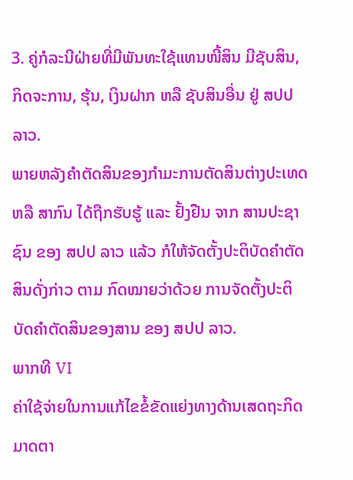3. ຄູ່ກໍລະນີຝ່າຍທີ່ມີພັນທະໃຊ້ແທນໜີ້ສິນ ມີຊັບສິນ, ກິດຈະການ, ຮຸ້ນ, ເງິນຝາກ ຫລື ຊັບສິນອື່ນ ຢູ່ ສປປ ລາວ.
ພາຍຫລັງຄຳຕັດສິນຂອງກຳມະການຕັດສິນຕ່າງປະເທດ ຫລື ສາກົນ ໄດ້ຖືກຮັບຮູ້ ແລະ ຢັ້ງຢືນ ຈາກ ສານປະຊາຊົນ ຂອງ ສປປ ລາວ ແລ້ວ ກໍໃຫ້ຈັດຕັ້ງປະຕິບັດຄຳຕັດສິນດັ່ງກ່າວ ຕາມ ກົດໝາຍວ່າດ້ວຍ ການຈັດຕັ້ງປະຕິບັດຄຳຕັດສິນຂອງສານ ຂອງ ສປປ ລາວ.
ພາກທີ VI
ຄ່າໃຊ້ຈ່າຍໃນການແກ້ໄຂຂໍ້ຂັດແຍ່ງທາງດ້ານເສດຖະກິດ
ມາດຕາ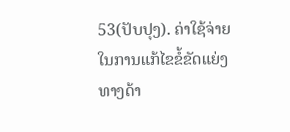53(ປັບປຸງ). ຄ່າໃຊ້ຈ່າຍໃນການແກ້ໄຂຂໍ້ຂັດແຍ່ງທາງດ້າ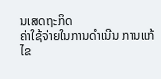ນເສດຖະກິດ
ຄ່າໃຊ້ຈ່າຍໃນການດຳເນີນ ການແກ້ໄຂ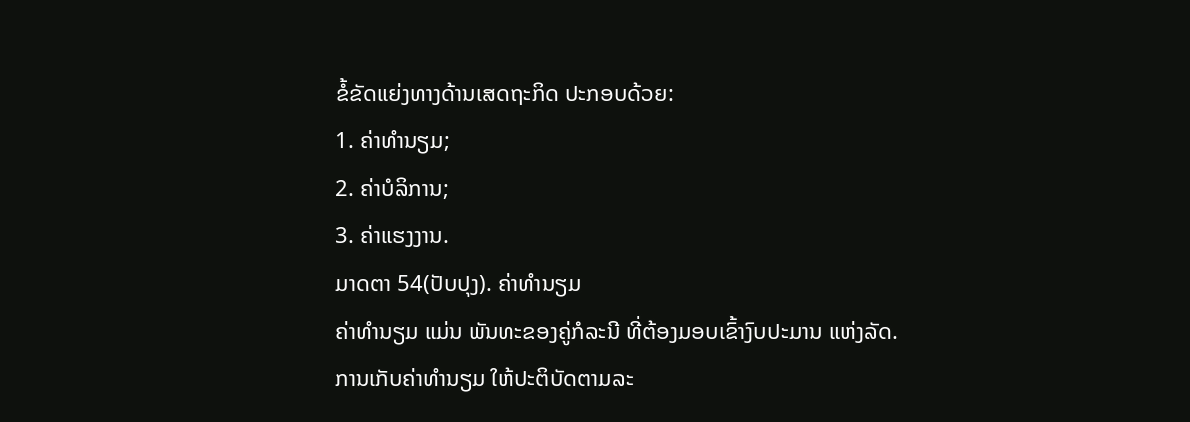ຂໍ້ຂັດແຍ່ງທາງດ້ານເສດຖະກິດ ປະກອບດ້ວຍ:
1. ຄ່າທຳນຽມ;
2. ຄ່າບໍລິການ;
3. ຄ່າແຮງງານ.
ມາດຕາ 54(ປັບປຸງ). ຄ່າທຳນຽມ
ຄ່າທຳນຽມ ແມ່ນ ພັນທະຂອງຄູ່ກໍລະນີ ທີ່ຕ້ອງມອບເຂົ້າງົບປະມານ ແຫ່ງລັດ.
ການເກັບຄ່າທຳນຽມ ໃຫ້ປະຕິບັດຕາມລະ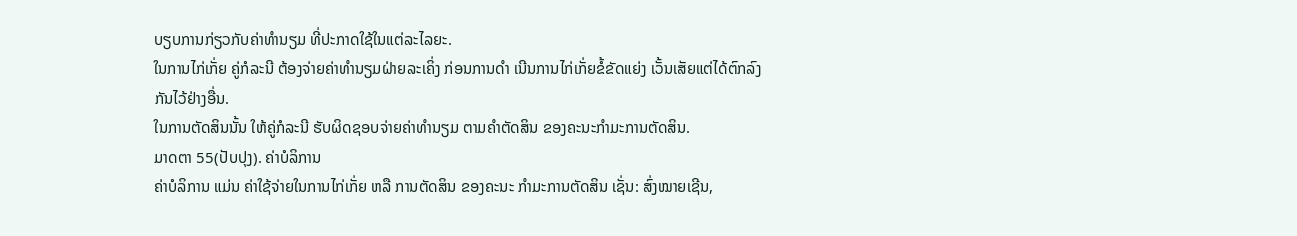ບຽບການກ່ຽວກັບຄ່າທຳນຽມ ທີ່ປະກາດໃຊ້ໃນແຕ່ລະໄລຍະ.
ໃນການໄກ່ເກັ່ຍ ຄູ່ກໍລະນີ ຕ້ອງຈ່າຍຄ່າທຳນຽມຝ່າຍລະເຄິ່ງ ກ່ອນການດຳ ເນີນການໄກ່ເກັ່ຍຂໍ້ຂັດແຍ່ງ ເວັ້ນເສັຍແຕ່ໄດ້ຕົກລົງກັນໄວ້ຢ່າງອື່ນ.
ໃນການຕັດສິນນັ້ນ ໃຫ້ຄູ່ກໍລະນີ ຮັບຜິດຊອບຈ່າຍຄ່າທຳນຽມ ຕາມຄຳຕັດສິນ ຂອງຄະນະກຳມະການຕັດສິນ.
ມາດຕາ 55(ປັບປຸງ). ຄ່າບໍລິການ
ຄ່າບໍລິການ ແມ່ນ ຄ່າໃຊ້ຈ່າຍໃນການໄກ່ເກັ່ຍ ຫລື ການຕັດສິນ ຂອງຄະນະ ກຳມະການຕັດສິນ ເຊັ່ນ: ສົ່ງໝາຍເຊີນ,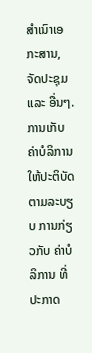ສຳເນົາເອກະສານ, ຈັດປະຊຸມ ແລະ ອື່ນໆ.
ການເກັບຄ່າບໍລິການ ໃຫ້ປະຕິບັດຕາມລະບຽບ ການກ່ຽວກັບ ຄ່າບໍລິການ ທີ່ ປະກາດ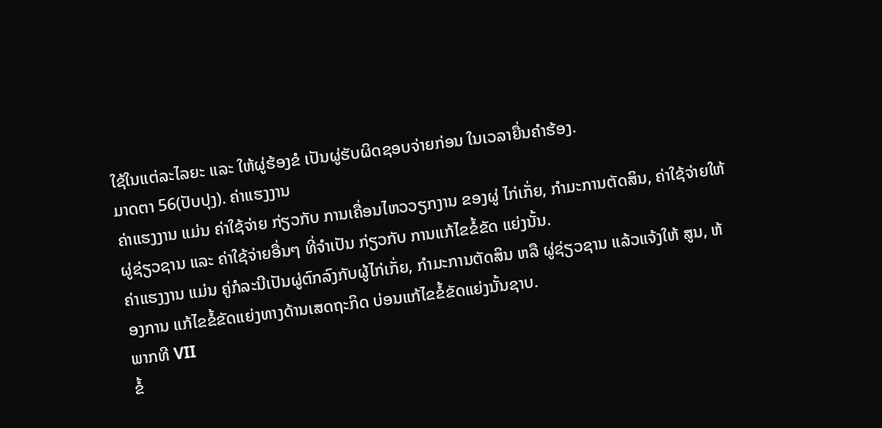ໃຊ້ໃນແຕ່ລະໄລຍະ ແລະ ໃຫ້ຜູ່ຮ້ອງຂໍ ເປັນຜູ່ຮັບຜິດຊອບຈ່າຍກ່ອນ ໃນເວລາຍື່ນຄຳຮ້ອງ.
ມາດຕາ 56(ປັບປຸງ). ຄ່າແຮງງານ
ຄ່າແຮງງານ ແມ່ນ ຄ່າໃຊ້ຈ່າຍ ກ່ຽວກັບ ການເຄື່ອນໄຫວວຽກງານ ຂອງຜູ່ ໄກ່ເກັ່ຍ, ກຳມະການຕັດສິນ, ຄ່າໃຊ້ຈ່າຍໃຫ້ຜູ່ຊ່ຽວຊານ ແລະ ຄ່າໃຊ້ຈ່າຍອື່ນໆ ທີ່ຈຳເປັນ ກ່ຽວກັບ ການແກ້ໄຂຂໍ້ຂັດ ແຍ່ງນັ້ນ.
ຄ່າແຮງງານ ແມ່ນ ຄູ່ກໍລະນີເປັນຜູ່ຕົກລົງກັບຜູ້ໄກ່ເກັ່ຍ, ກຳມະການຕັດສິນ ຫລື ຜູ່ຊ່ຽວຊານ ແລ້ວແຈ້ງໃຫ້ ສູນ, ຫ້ອງການ ແກ້ໄຂຂໍ້ຂັດແຍ່ງທາງດ້ານເສດຖະກິດ ບ່ອນແກ້ໄຂຂໍ້ຂັດແຍ່ງນັ້ນຊາບ.
ພາກທີ VII
ຂໍ້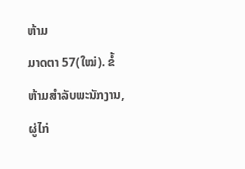ຫ້າມ
ມາດຕາ 57(ໃໝ່). ຂໍ້ຫ້າມສຳລັບພະນັກງານ, ຜູ່ໄກ່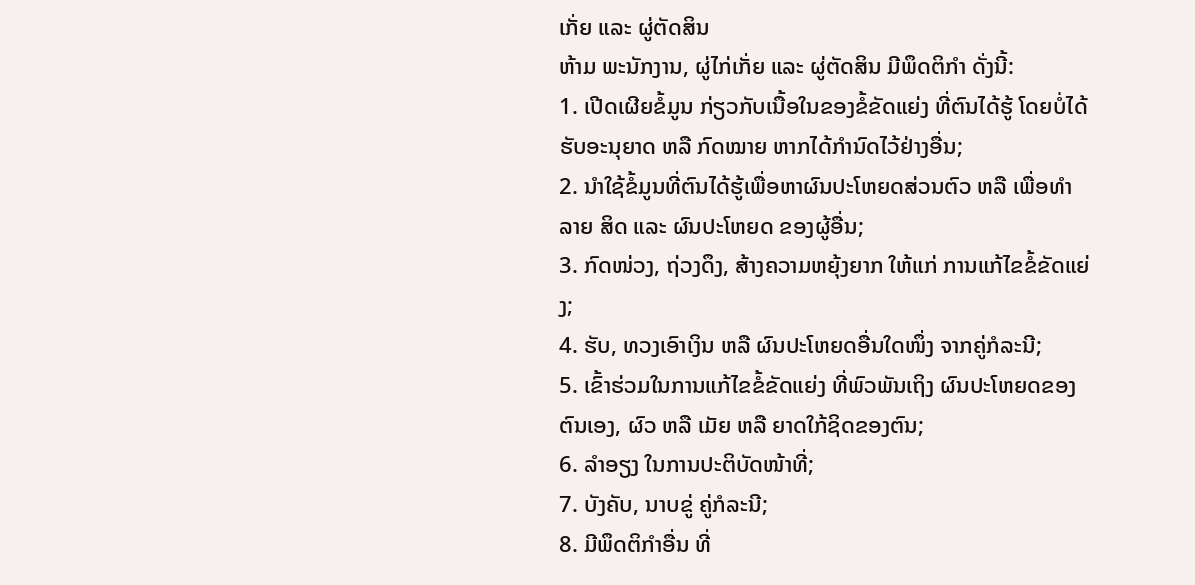ເກັ່ຍ ແລະ ຜູ່ຕັດສິນ
ຫ້າມ ພະນັກງານ, ຜູ່ໄກ່ເກັ່ຍ ແລະ ຜູ່ຕັດສິນ ມີພຶດຕິກຳ ດັ່ງນີ້:
1. ເປີດເຜີຍຂໍ້ມູນ ກ່ຽວກັບເນື້ອໃນຂອງຂໍ້ຂັດແຍ່ງ ທີ່ຕົນໄດ້ຮູ້ ໂດຍບໍ່ໄດ້ຮັບອະນຸຍາດ ຫລື ກົດໝາຍ ຫາກໄດ້ກຳນົດໄວ້ຢ່າງອື່ນ;
2. ນຳໃຊ້ຂໍ້ມູນທີ່ຕົນໄດ້ຮູ້ເພື່ອຫາຜົນປະໂຫຍດສ່ວນຕົວ ຫລື ເພື່ອທຳລາຍ ສິດ ແລະ ຜົນປະໂຫຍດ ຂອງຜູ້ອື່ນ;
3. ກົດໜ່ວງ, ຖ່ວງດຶງ, ສ້າງຄວາມຫຍຸ້ງຍາກ ໃຫ້ແກ່ ການແກ້ໄຂຂໍ້ຂັດແຍ່ງ;
4. ຮັບ, ທວງເອົາເງິນ ຫລື ຜົນປະໂຫຍດອື່ນໃດໜຶ່ງ ຈາກຄູ່ກໍລະນີ;
5. ເຂົ້າຮ່ວມໃນການແກ້ໄຂຂໍ້ຂັດແຍ່ງ ທີ່ພົວພັນເຖິງ ຜົນປະໂຫຍດຂອງ ຕົນເອງ, ຜົວ ຫລື ເມັຍ ຫລື ຍາດໃກ້ຊິດຂອງຕົນ;
6. ລຳອຽງ ໃນການປະຕິບັດໜ້າທີ່;
7. ບັງຄັບ, ນາບຂູ່ ຄູ່ກໍລະນີ;
8. ມີພຶດຕິກຳອື່ນ ທີ່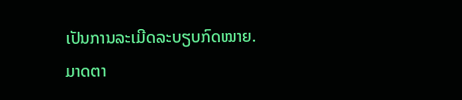ເປັນການລະເມີດລະບຽບກົດໝາຍ.
ມາດຕາ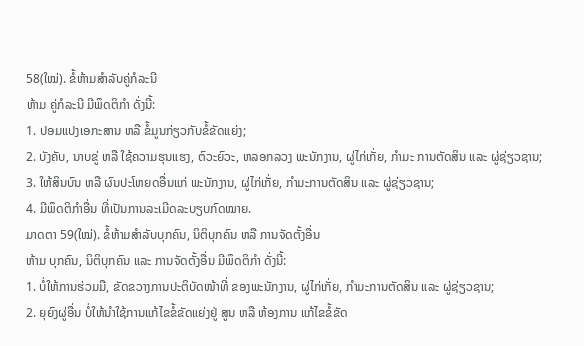58(ໃໝ່). ຂໍ້ຫ້າມສຳລັບຄູ່ກໍລະນີ
ຫ້າມ ຄູ່ກໍລະນີ ມີພຶດຕິກຳ ດັ່ງນີ້:
1. ປອມແປງເອກະສານ ຫລື ຂໍ້ມູນກ່ຽວກັບຂໍ້ຂັດແຍ່ງ;
2. ບັງຄັບ, ນາບຂູ່ ຫລື ໃຊ້ຄວາມຮຸນແຮງ, ຕົວະຍົວະ, ຫລອກລວງ ພະນັກງານ, ຜູ່ໄກ່ເກັ່ຍ, ກຳມະ ການຕັດສິນ ແລະ ຜູ່ຊ່ຽວຊານ;
3. ໃຫ້ສິນບົນ ຫລື ຜົນປະໂຫຍດອື່ນແກ່ ພະນັກງານ, ຜູ່ໄກ່ເກັ່ຍ, ກຳມະການຕັດສິນ ແລະ ຜູ່ຊ່ຽວຊານ;
4. ມີພຶດຕິກຳອື່ນ ທີ່ເປັນການລະເມີດລະບຽບກົດໝາຍ.
ມາດຕາ 59(ໃໝ່). ຂໍ້ຫ້າມສຳລັບບຸກຄົນ, ນິຕິບຸກຄົນ ຫລື ການຈັດຕັ້ງອື່ນ
ຫ້າມ ບຸກຄົນ, ນິຕິບຸກຄົນ ແລະ ການຈັດຕັ້ງອື່ນ ມີພຶດຕິກຳ ດັ່ງນີ້:
1. ບໍ່ໃຫ້ການຮ່ວມມື, ຂັດຂວາງການປະຕິບັດໜ້າທີ່ ຂອງພະນັກງານ, ຜູ່ໄກ່ເກັ່ຍ, ກຳມະການຕັດສິນ ແລະ ຜູ່ຊ່ຽວຊານ;
2. ຍຸຍົງຜູ່ອື່ນ ບໍ່ໃຫ້ນຳໃຊ້ການແກ້ໄຂຂໍ້ຂັດແຍ່ງຢູ່ ສູນ ຫລື ຫ້ອງການ ແກ້ໄຂຂໍ້ຂັດ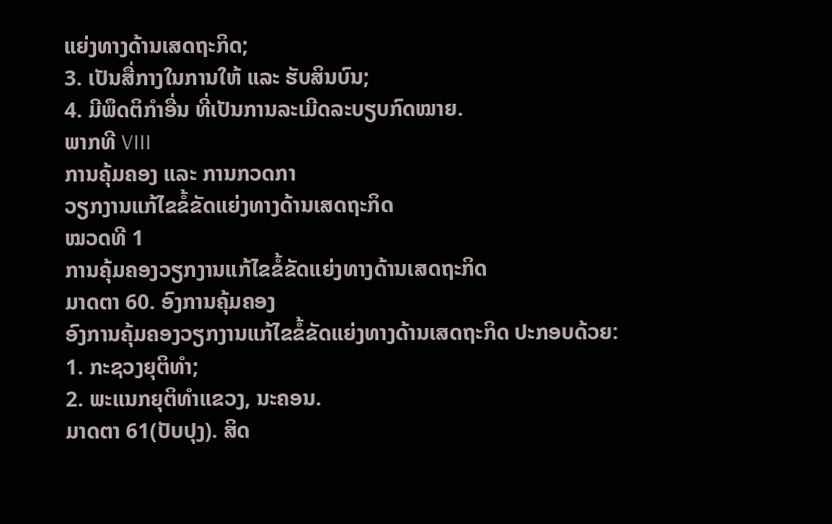ແຍ່ງທາງດ້ານເສດຖະກິດ;
3. ເປັນສື່ກາງໃນການໃຫ້ ແລະ ຮັບສິນບົນ;
4. ມີພຶດຕິກຳອື່ນ ທີ່ເປັນການລະເມີດລະບຽບກົດໝາຍ.
ພາກທີ VIII
ການຄຸ້ມຄອງ ແລະ ການກວດກາ
ວຽກງານແກ້ໄຂຂໍ້ຂັດແຍ່ງທາງດ້ານເສດຖະກິດ
ໝວດທີ 1
ການຄຸ້ມຄອງວຽກງານແກ້ໄຂຂໍ້ຂັດແຍ່ງທາງດ້ານເສດຖະກິດ
ມາດຕາ 60. ອົງການຄຸ້ມຄອງ
ອົງການຄຸ້ມຄອງວຽກງານແກ້ໄຂຂໍ້ຂັດແຍ່ງທາງດ້ານເສດຖະກິດ ປະກອບດ້ວຍ:
1. ກະຊວງຍຸຕິທຳ;
2. ພະແນກຍຸຕິທຳແຂວງ, ນະຄອນ.
ມາດຕາ 61(ປັບປຸງ). ສິດ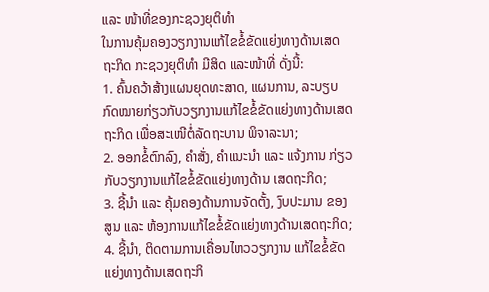ແລະ ໜ້າທີ່ຂອງກະຊວງຍຸຕິທຳ
ໃນການຄຸ້ມຄອງວຽກງານແກ້ໄຂຂໍ້ຂັດແຍ່ງທາງດ້ານເສດຖະກິດ ກະຊວງຍຸຕິທຳ ມີສິດ ແລະໜ້າທີ່ ດັ່ງນີ້:
1. ຄົ້ນຄວ້າສ້າງແຜນຍຸດທະສາດ, ແຜນການ, ລະບຽບ ກົດໝາຍກ່ຽວກັບວຽກງານແກ້ໄຂຂໍ້ຂັດແຍ່ງທາງດ້ານເສດຖະກິດ ເພື່ອສະເໜີຕໍ່ລັດຖະບານ ພິຈາລະນາ;
2. ອອກຂໍ້ຕົກລົງ, ຄຳສັ່ງ, ຄຳແນະນຳ ແລະ ແຈ້ງການ ກ່ຽວກັບວຽກງານແກ້ໄຂຂໍ້ຂັດແຍ່ງທາງດ້ານ ເສດຖະກິດ;
3. ຊີ້ນຳ ແລະ ຄຸ້ມຄອງດ້ານການຈັດຕັ້ງ, ງົບປະມານ ຂອງ ສູນ ແລະ ຫ້ອງການແກ້ໄຂຂໍ້ຂັດແຍ່ງທາງດ້ານເສດຖະກິດ;
4. ຊີ້ນຳ, ຕິດຕາມການເຄື່ອນໄຫວວຽກງານ ແກ້ໄຂຂໍ້ຂັດ ແຍ່ງທາງດ້ານເສດຖະກິ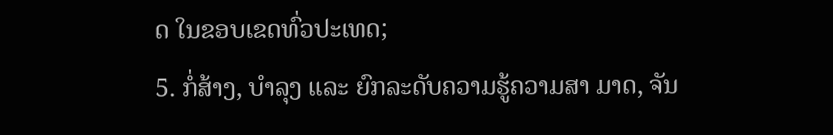ດ ໃນຂອບເຂດທົ່ວປະເທດ;
5. ກໍ່ສ້າງ, ບຳລຸງ ແລະ ຍົກລະດັບຄວາມຮູ້ຄວາມສາ ມາດ, ຈັນ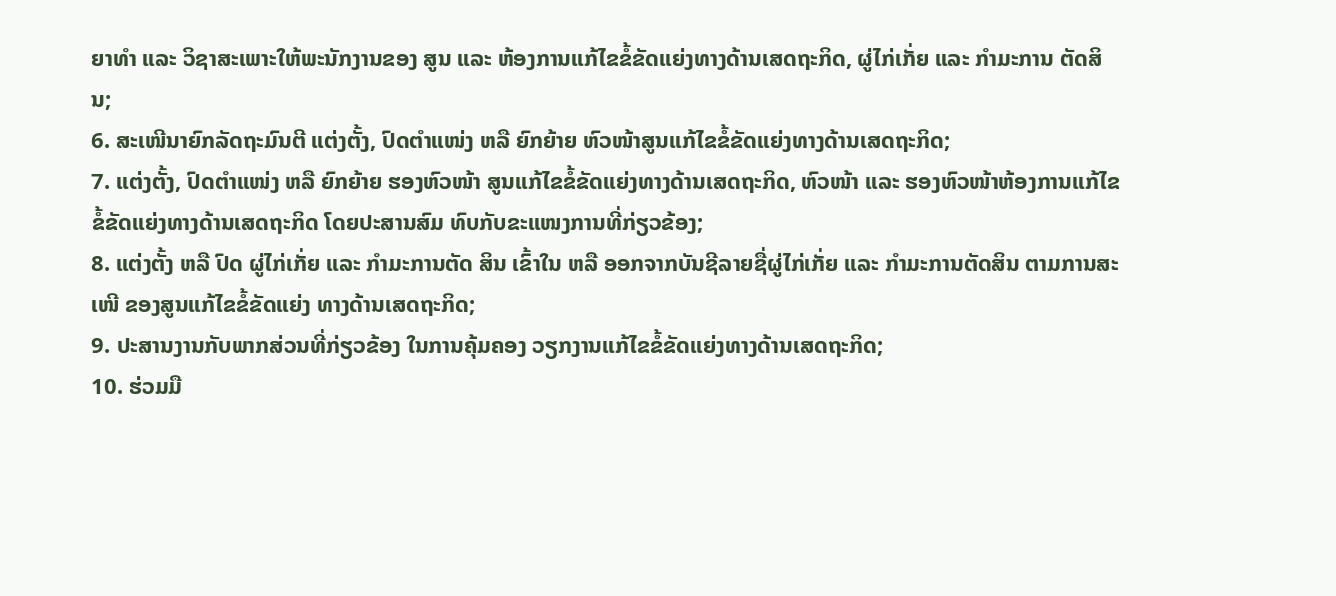ຍາທຳ ແລະ ວິຊາສະເພາະໃຫ້ພະນັກງານຂອງ ສູນ ແລະ ຫ້ອງການແກ້ໄຂຂໍ້ຂັດແຍ່ງທາງດ້ານເສດຖະກິດ, ຜູ່ໄກ່ເກັ່ຍ ແລະ ກຳມະການ ຕັດສິນ;
6. ສະເໜີນາຍົກລັດຖະມົນຕີ ແຕ່ງຕັ້ງ, ປົດຕຳແໜ່ງ ຫລື ຍົກຍ້າຍ ຫົວໜ້າສູນແກ້ໄຂຂໍ້ຂັດແຍ່ງທາງດ້ານເສດຖະກິດ;
7. ແຕ່ງຕັ້ງ, ປົດຕຳແໜ່ງ ຫລື ຍົກຍ້າຍ ຮອງຫົວໜ້າ ສູນແກ້ໄຂຂໍ້ຂັດແຍ່ງທາງດ້ານເສດຖະກິດ, ຫົວໜ້າ ແລະ ຮອງຫົວໜ້າຫ້ອງການແກ້ໄຂຂໍ້ຂັດແຍ່ງທາງດ້ານເສດຖະກິດ ໂດຍປະສານສົມ ທົບກັບຂະແໜງການທີ່ກ່ຽວຂ້ອງ;
8. ແຕ່ງຕັ້ງ ຫລື ປົດ ຜູ່ໄກ່ເກັ່ຍ ແລະ ກຳມະການຕັດ ສິນ ເຂົ້າໃນ ຫລື ອອກຈາກບັນຊີລາຍຊື່ຜູ່ໄກ່ເກັ່ຍ ແລະ ກຳມະການຕັດສິນ ຕາມການສະເໜີ ຂອງສູນແກ້ໄຂຂໍ້ຂັດແຍ່ງ ທາງດ້ານເສດຖະກິດ;
9. ປະສານງານກັບພາກສ່ວນທີ່ກ່ຽວຂ້ອງ ໃນການຄຸ້ມຄອງ ວຽກງານແກ້ໄຂຂໍ້ຂັດແຍ່ງທາງດ້ານເສດຖະກິດ;
10. ຮ່ວມມື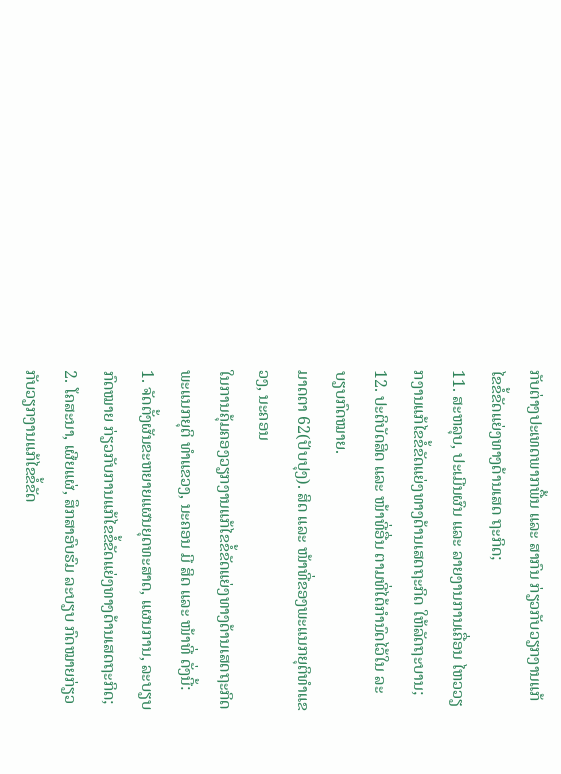ກັບຕ່າງປະເທດພາກພື້ນ ແລະ ສາກົນ ກ່ຽວກັບວຽກງານແກ້ໄຂຂໍ້ຂັດແຍ່ງທາງດ້ານເສດ ຖະກິດ;
11. ສະຫລຸບ, ປະເມີນຜົນ ແລະ ລາຍງານການເຄື່ອນ ໄຫວວຽກງານແກ້ໄຂຂໍ້ຂັດແຍ່ງທາງດ້ານເສດຖະກິດ ໃຫ້ລັດຖະບານ;
12. ປະຕິບັດສິດ ແລະ ໜ້າທີ່ອື່ນ ຕາມທີ່ໄດ້ກຳນົດໄວ້ໃນ ລະບຽບກົດໝາຍ.
ມາດຕາ 62(ປັບປຸງ). ສິດ ແລະ ໜ້າທີ່ຂອງພະແນກຍຸຕິທຳແຂວງ, ນະຄອນ
ໃນການຄຸ້ມຄອງວຽກງານແກ້ໄຂຂໍ້ຂັດແຍ່ງທາງດ້ານເສດຖະກິດ ພະແນກຍຸຕິ ທຳແຂວງ, ນະຄອນ ມີ ສິດ ແລະ ໜ້າທີ່ ດັ່ງນີ້:
1. ຈັດຕັ້ງຜັນຂະຫຍາຍແຜນຍຸດທະສາດ, ແຜນການ, ລະບຽບກົດໝາຍ ກ່ຽວກັບການແກ້ໄຂຂໍ້ຂັດແຍ່ງທາງດ້ານເສດຖະກິດ;
2. ໂຄສະນາ, ເຜີຍແຜ່, ສຶກສາອົບຮົມ ລະບຽບ ກົດໝາຍກ່ຽວກັບວຽກງານແກ້ໄຂຂໍ້ຂັດ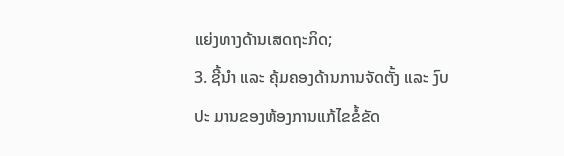ແຍ່ງທາງດ້ານເສດຖະກິດ;
3. ຊີ້ນຳ ແລະ ຄຸ້ມຄອງດ້ານການຈັດຕັ້ງ ແລະ ງົບປະ ມານຂອງຫ້ອງການແກ້ໄຂຂໍ້ຂັດ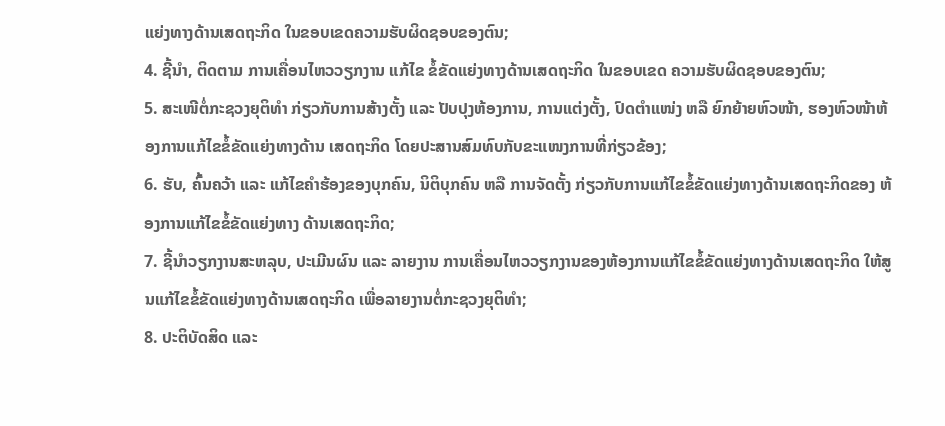ແຍ່ງທາງດ້ານເສດຖະກິດ ໃນຂອບເຂດຄວາມຮັບຜິດຊອບຂອງຕົນ;
4. ຊີ້ນຳ, ຕິດຕາມ ການເຄື່ອນໄຫວວຽກງານ ແກ້ໄຂ ຂໍ້ຂັດແຍ່ງທາງດ້ານເສດຖະກິດ ໃນຂອບເຂດ ຄວາມຮັບຜິດຊອບຂອງຕົນ;
5. ສະເໜີຕໍ່ກະຊວງຍຸຕິທຳ ກ່ຽວກັບການສ້າງຕັ້ງ ແລະ ປັບປຸງຫ້ອງການ, ການແຕ່ງຕັ້ງ, ປົດຕຳແໜ່ງ ຫລື ຍົກຍ້າຍຫົວໜ້າ, ຮອງຫົວໜ້າຫ້ອງການແກ້ໄຂຂໍ້ຂັດແຍ່ງທາງດ້ານ ເສດຖະກິດ ໂດຍປະສານສົມທົບກັບຂະແໜງການທີ່ກ່ຽວຂ້ອງ;
6. ຮັບ, ຄົ້ນຄວ້າ ແລະ ແກ້ໄຂຄໍາຮ້ອງຂອງບຸກຄົນ, ນິຕິບຸກຄົນ ຫລື ການຈັດຕັ້ງ ກ່ຽວກັບການແກ້ໄຂຂໍ້ຂັດແຍ່ງທາງດ້ານເສດຖະກິດຂອງ ຫ້ອງການແກ້ໄຂຂໍ້ຂັດແຍ່ງທາງ ດ້ານເສດຖະກິດ;
7. ຊີ້ນຳວຽກງານສະຫລຸບ, ປະເມີນຜົນ ແລະ ລາຍງານ ການເຄື່ອນໄຫວວຽກງານຂອງຫ້ອງການແກ້ໄຂຂໍ້ຂັດແຍ່ງທາງດ້ານເສດຖະກິດ ໃຫ້ສູນແກ້ໄຂຂໍ້ຂັດແຍ່ງທາງດ້ານເສດຖະກິດ ເພື່ອລາຍງານຕໍ່ກະຊວງຍຸຕິທຳ;
8. ປະຕິບັດສິດ ແລະ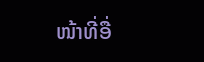ໜ້າທີ່ອື່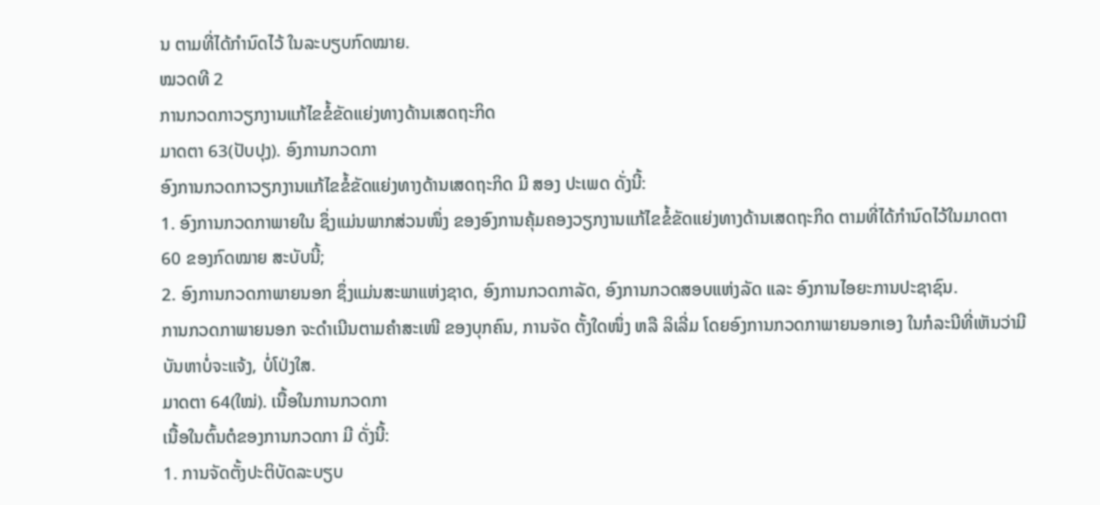ນ ຕາມທີ່ໄດ້ກຳນົດໄວ້ ໃນລະບຽບກົດໝາຍ.
ໝວດທີ 2
ການກວດກາວຽກງານແກ້ໄຂຂໍ້ຂັດແຍ່ງທາງດ້ານເສດຖະກິດ
ມາດຕາ 63(ປັບປຸງ). ອົງການກວດກາ
ອົງການກວດກາວຽກງານແກ້ໄຂຂໍ້ຂັດແຍ່ງທາງດ້ານເສດຖະກິດ ມີ ສອງ ປະເພດ ດັ່ງນີ້:
1. ອົງການກວດກາພາຍໃນ ຊຶ່ງແມ່ນພາກສ່ວນໜຶ່ງ ຂອງອົງການຄຸ້ມຄອງວຽກງານແກ້ໄຂຂໍ້ຂັດແຍ່ງທາງດ້ານເສດຖະກິດ ຕາມທີ່ໄດ້ກຳນົດໄວ້ໃນມາດຕາ 60 ຂອງກົດໝາຍ ສະບັບນີ້;
2. ອົງການກວດກາພາຍນອກ ຊຶ່ງແມ່ນສະພາແຫ່ງຊາດ, ອົງການກວດກາລັດ, ອົງການກວດສອບແຫ່ງລັດ ແລະ ອົງການໄອຍະການປະຊາຊົນ.
ການກວດກາພາຍນອກ ຈະດຳເນີນຕາມຄຳສະເໜີ ຂອງບຸກຄົນ, ການຈັດ ຕັ້ງໃດໜຶ່ງ ຫລື ລິເລີ່ມ ໂດຍອົງການກວດກາພາຍນອກເອງ ໃນກໍລະນີທີ່ເຫັນວ່າມີບັນຫາບໍ່ຈະແຈ້ງ, ບໍ່ໂປ່ງໃສ.
ມາດຕາ 64(ໃໝ່). ເນື້ອໃນການກວດກາ
ເນື້ອໃນຕົ້ນຕໍຂອງການກວດກາ ມີ ດັ່ງນີ້:
1. ການຈັດຕັ້ງປະຕິບັດລະບຽບ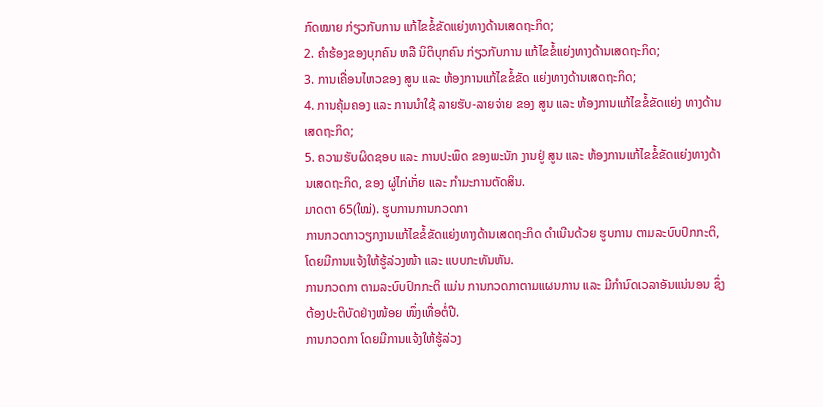ກົດໝາຍ ກ່ຽວກັບການ ແກ້ໄຂຂໍ້ຂັດແຍ່ງທາງດ້ານເສດຖະກິດ;
2. ຄຳຮ້ອງຂອງບຸກຄົນ ຫລື ນິຕິບຸກຄົນ ກ່ຽວກັບການ ແກ້ໄຂຂໍ້ແຍ່ງທາງດ້ານເສດຖະກິດ;
3. ການເຄື່ອນໄຫວຂອງ ສູນ ແລະ ຫ້ອງການແກ້ໄຂຂໍ້ຂັດ ແຍ່ງທາງດ້ານເສດຖະກິດ;
4. ການຄຸ້ມຄອງ ແລະ ການນຳໃຊ້ ລາຍຮັບ-ລາຍຈ່າຍ ຂອງ ສູນ ແລະ ຫ້ອງການແກ້ໄຂຂໍ້ຂັດແຍ່ງ ທາງດ້ານເສດຖະກິດ;
5. ຄວາມຮັບຜິດຊອບ ແລະ ການປະພຶດ ຂອງພະນັກ ງານຢູ່ ສູນ ແລະ ຫ້ອງການແກ້ໄຂຂໍ້ຂັດແຍ່ງທາງດ້ານເສດຖະກິດ, ຂອງ ຜູ່ໄກ່ເກັ່ຍ ແລະ ກຳມະການຕັດສິນ.
ມາດຕາ 65(ໃໝ່). ຮູບການການກວດກາ
ການກວດກາວຽກງານແກ້ໄຂຂໍ້ຂັດແຍ່ງທາງດ້ານເສດຖະກິດ ດຳເນີນດ້ວຍ ຮູບການ ຕາມລະບົບປົກກະຕິ, ໂດຍມີການແຈ້ງໃຫ້ຮູ້ລ່ວງໜ້າ ແລະ ແບບກະທັນຫັນ.
ການກວດກາ ຕາມລະບົບປົກກະຕິ ແມ່ນ ການກວດກາຕາມແຜນການ ແລະ ມີກຳນົດເວລາອັນແນ່ນອນ ຊຶ່ງຕ້ອງປະຕິບັດຢ່າງໜ້ອຍ ໜຶ່ງເທື່ອຕໍ່ປີ.
ການກວດກາ ໂດຍມີການແຈ້ງໃຫ້ຮູ້ລ່ວງ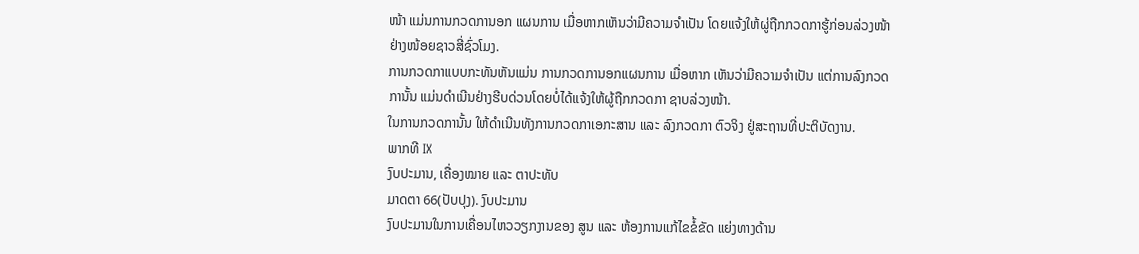ໜ້າ ແມ່ນການກວດການອກ ແຜນການ ເມື່ອຫາກເຫັນວ່າມີຄວາມຈຳເປັນ ໂດຍແຈ້ງໃຫ້ຜູ່ຖືກກວດກາຮູ້ກ່ອນລ່ວງໜ້າຢ່າງໜ້ອຍຊາວສີ່ຊົ່ວໂມງ.
ການກວດກາແບບກະທັນຫັນແມ່ນ ການກວດການອກແຜນການ ເມື່ອຫາກ ເຫັນວ່າມີຄວາມຈຳເປັນ ແຕ່ການລົງກວດການັ້ນ ແມ່ນດຳເນີນຢ່າງຮີບດ່ວນໂດຍບໍ່ໄດ້ແຈ້ງໃຫ້ຜູ້ຖືກກວດກາ ຊາບລ່ວງໜ້າ.
ໃນການກວດການັ້ນ ໃຫ້ດຳເນີນທັງການກວດກາເອກະສານ ແລະ ລົງກວດກາ ຕົວຈິງ ຢູ່ສະຖານທີ່ປະຕິບັດງານ.
ພາກທີ IX
ງົບປະມານ, ເຄື່ອງໝາຍ ແລະ ຕາປະທັບ
ມາດຕາ 66(ປັບປຸງ). ງົບປະມານ
ງົບປະມານໃນການເຄື່ອນໄຫວວຽກງານຂອງ ສູນ ແລະ ຫ້ອງການແກ້ໄຂຂໍ້ຂັດ ແຍ່ງທາງດ້ານ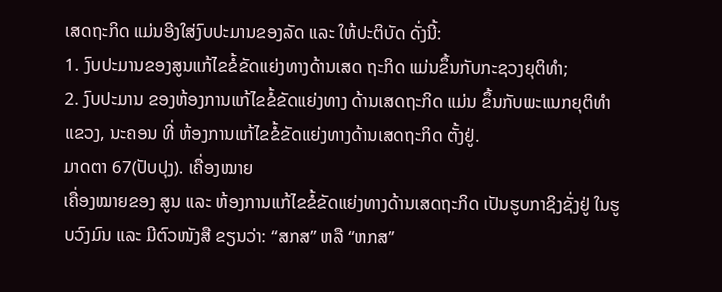ເສດຖະກິດ ແມ່ນອີງໃສ່ງົບປະມານຂອງລັດ ແລະ ໃຫ້ປະຕິບັດ ດັ່ງນີ້:
1. ງົບປະມານຂອງສູນແກ້ໄຂຂໍ້ຂັດແຍ່ງທາງດ້ານເສດ ຖະກິດ ແມ່ນຂຶ້ນກັບກະຊວງຍຸຕິທຳ;
2. ງົບປະມານ ຂອງຫ້ອງການແກ້ໄຂຂໍ້ຂັດແຍ່ງທາງ ດ້ານເສດຖະກິດ ແມ່ນ ຂຶ້ນກັບພະແນກຍຸຕິທຳ ແຂວງ, ນະຄອນ ທີ່ ຫ້ອງການແກ້ໄຂຂໍ້ຂັດແຍ່ງທາງດ້ານເສດຖະກິດ ຕັ້ງຢູ່.
ມາດຕາ 67(ປັບປຸງ). ເຄື່ອງໝາຍ
ເຄື່ອງໝາຍຂອງ ສູນ ແລະ ຫ້ອງການແກ້ໄຂຂໍ້ຂັດແຍ່ງທາງດ້ານເສດຖະກິດ ເປັນຮູບກາຊິງຊັ່ງຢູ່ ໃນຮູບວົງມົນ ແລະ ມີຕົວໜັງສື ຂຽນວ່າ: “ສກສ” ຫລື “ຫກສ’’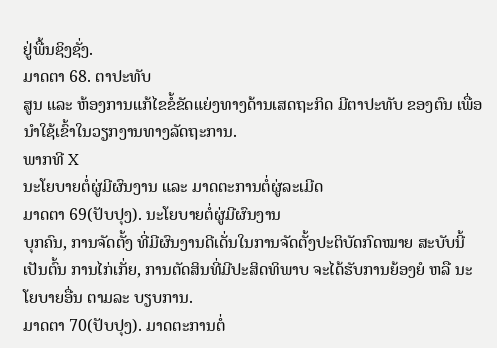ຢູ່ພື້ນຊິງຊັ່ງ.
ມາດຕາ 68. ຕາປະທັບ
ສູນ ແລະ ຫ້ອງການແກ້ໄຂຂໍ້ຂັດແຍ່ງທາງດ້ານເສດຖະກິດ ມີຕາປະທັບ ຂອງຕົນ ເພື່ອນຳໃຊ້ເຂົ້າໃນວຽກງານທາງລັດຖະການ.
ພາກທີ X
ນະໂຍບາຍຕໍ່ຜູ່ມີຜົນງານ ແລະ ມາດຕະການຕໍ່ຜູ່ລະເມີດ
ມາດຕາ 69(ປັບປຸງ). ນະໂຍບາຍຕໍ່ຜູ່ມີຜົນງານ
ບຸກຄົນ, ການຈັດຕັ້ງ ທີ່ມີຜົນງານດີເດັ່ນໃນການຈັດຕັ້ງປະຕິບັດກົດໝາຍ ສະບັບນີ້ ເປັນຕົ້ນ ການໄກ່ເກັ່ຍ, ການຕັດສິນທີ່ມີປະສິດທິພາບ ຈະໄດ້ຮັບການຍ້ອງຍໍ ຫລື ນະໂຍບາຍອື່ນ ຕາມລະ ບຽບການ.
ມາດຕາ 70(ປັບປຸງ). ມາດຕະການຕໍ່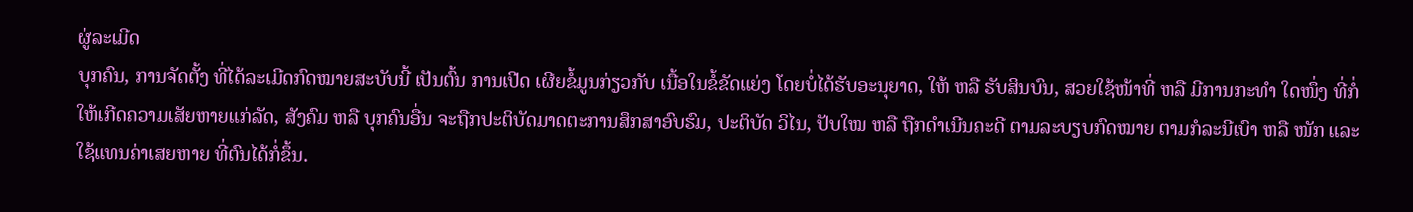ຜູ່ລະເມີດ
ບຸກຄົນ, ການຈັດຕັ້ງ ທີ່ໄດ້ລະເມີດກົດໝາຍສະບັບນີ້ ເປັນຕົ້ນ ການເປີດ ເຜີຍຂໍ້ມູນກ່ຽວກັບ ເນື້ອໃນຂໍ້ຂັດແຍ່ງ ໂດຍບໍ່ໄດ້ຮັບອະນຸຍາດ, ໃຫ້ ຫລື ຮັບສິນບົນ, ສວຍໃຊ້ໜ້າທີ່ ຫລື ມີການກະທຳ ໃດໜຶ່ງ ທີ່ກໍ່ໃຫ້ເກີດຄວາມເສັຍຫາຍແກ່ລັດ, ສັງຄົມ ຫລື ບຸກຄົນອື່ນ ຈະຖືກປະຕິບັດມາດຕະການສຶກສາອົບຮົມ, ປະຕິບັດ ວິໄນ, ປັບໃໝ ຫລື ຖືກດຳເນີນຄະດີ ຕາມລະບຽບກົດໝາຍ ຕາມກໍລະນີເບົາ ຫລື ໜັກ ແລະ ໃຊ້ແທນຄ່າເສຍຫາຍ ທີ່ຕົນໄດ້ກໍ່ຂຶ້ນ.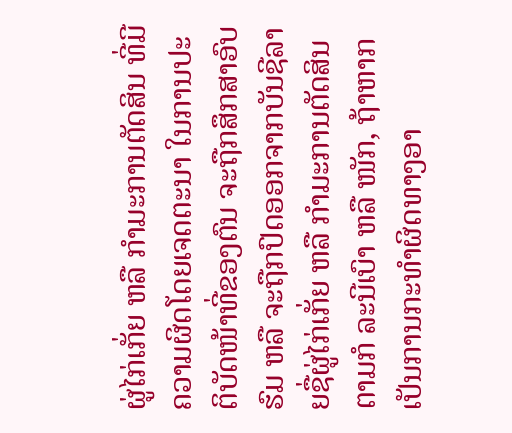ຜູ່ໄກ່ເກັ່ຍ ຫລື ກຳມະການຕັດສິນ ທີ່ມີຄວາມຜິດໂດຍເຈດຕະນາ ໃນການປະ ຕິບັດໜ້າທີ່ຂອງຕົນ ຈະຖືກສຶກສາອົບຮົມ ຫລື ຈະຖືກປົດອອກຈາກບັນຊີລາຍຊື່ຜູ່ໄກ່ເກັ່ຍ ຫລື ກຳມະການຕັດສິນ ຕາມກໍ ລະນີເບົາ ຫລື ໜັກ, ຖ້າຫາກເປັນການກະທຳຜິດທາງອາ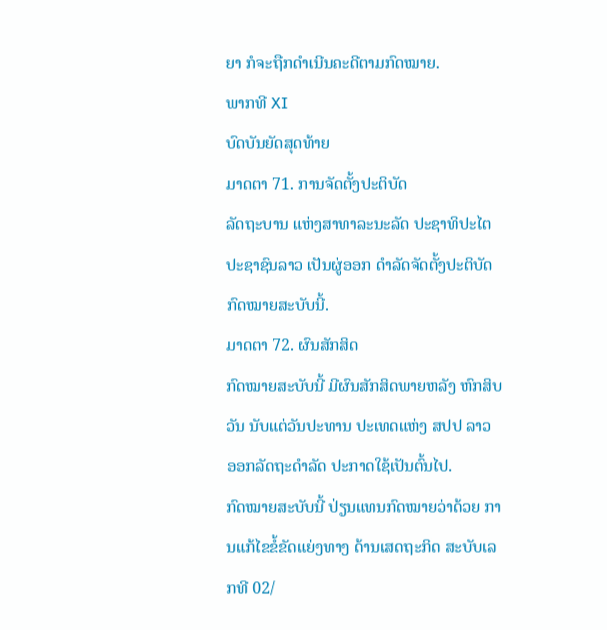ຍາ ກໍຈະຖືກດຳເນີນຄະດີຕາມກົດໝາຍ.
ພາກທີ XI
ບົດບັນຍັດສຸດທ້າຍ
ມາດຕາ 71. ການຈັດຕັ້ງປະຕິບັດ
ລັດຖະບານ ແຫ່ງສາທາລະນະລັດ ປະຊາທິປະໄຕ ປະຊາຊົນລາວ ເປັນຜູ່ອອກ ດຳລັດຈັດຕັ້ງປະຕິບັດກົດໝາຍສະບັບນີ້.
ມາດຕາ 72. ຜົນສັກສິດ
ກົດໝາຍສະບັບນີ້ ມີຜົນສັກສິດພາຍຫລັງ ຫົກສິບ ວັນ ນັບແຕ່ວັນປະທານ ປະເທດແຫ່ງ ສປປ ລາວ ອອກລັດຖະດຳລັດ ປະກາດໃຊ້ເປັນຕົ້ນໄປ.
ກົດໝາຍສະບັບນີ້ ປ່ຽນແທນກົດໝາຍວ່າດ້ວຍ ການແກ້ໄຂຂໍ້ຂັດແຍ່ງທາງ ດ້ານເສດຖະກິດ ສະບັບເລກທີ 02/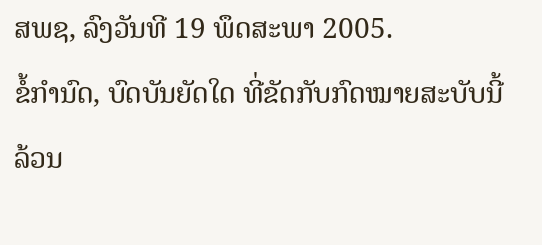ສພຊ, ລົງວັນທີ 19 ພຶດສະພາ 2005.
ຂໍ້ກຳນົດ, ບົດບັນຍັດໃດ ທີ່ຂັດກັບກົດໝາຍສະບັບນີ້ ລ້ວນ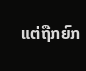ແຕ່ຖືກຍົກ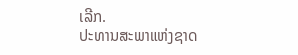ເລີກ.
ປະທານສະພາແຫ່ງຊາດ